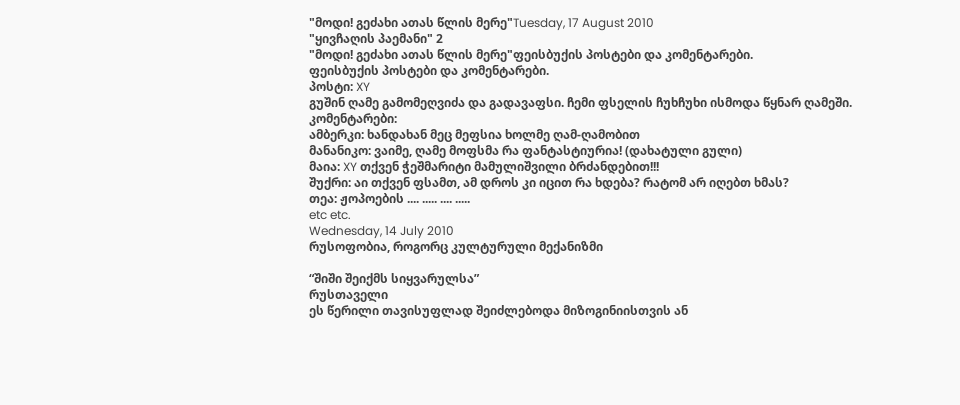"მოდი! გეძახი ათას წლის მერე"Tuesday, 17 August 2010
"ყივჩაღის პაემანი" 2
"მოდი! გეძახი ათას წლის მერე"ფეისბუქის პოსტები და კომენტარები.
ფეისბუქის პოსტები და კომენტარები.
პოსტი: XY
გუშინ ღამე გამომეღვიძა და გადავაფსი. ჩემი ფსელის ჩუხჩუხი ისმოდა წყნარ ღამეში.
კომენტარები:
ამბერკი: ხანდახან მეც მეფსია ხოლმე ღამ-ღამობით
მანანიკო: ვაიმე, ღამე მოფსმა რა ფანტასტიურია! (დახატული გული)
მაია: XY თქვენ ჭეშმარიტი მამულიშვილი ბრძანდებით!!!
შუქრი: აი თქვენ ფსამთ, ამ დროს კი იცით რა ხდება? რატომ არ იღებთ ხმას?
თეა: ჟოპოების .... ..... .... .....
etc etc.
Wednesday, 14 July 2010
რუსოფობია, როგორც კულტურული მექანიზმი

“შიში შეიქმს სიყვარულსა”
რუსთაველი
ეს წერილი თავისუფლად შეიძლებოდა მიზოგინიისთვის ან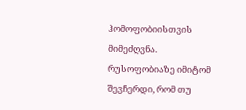ჰომოფობიისთვის მიმეძღვნა. რუსოფობიაზე იმიტომ შევჩერდი, რომ თუ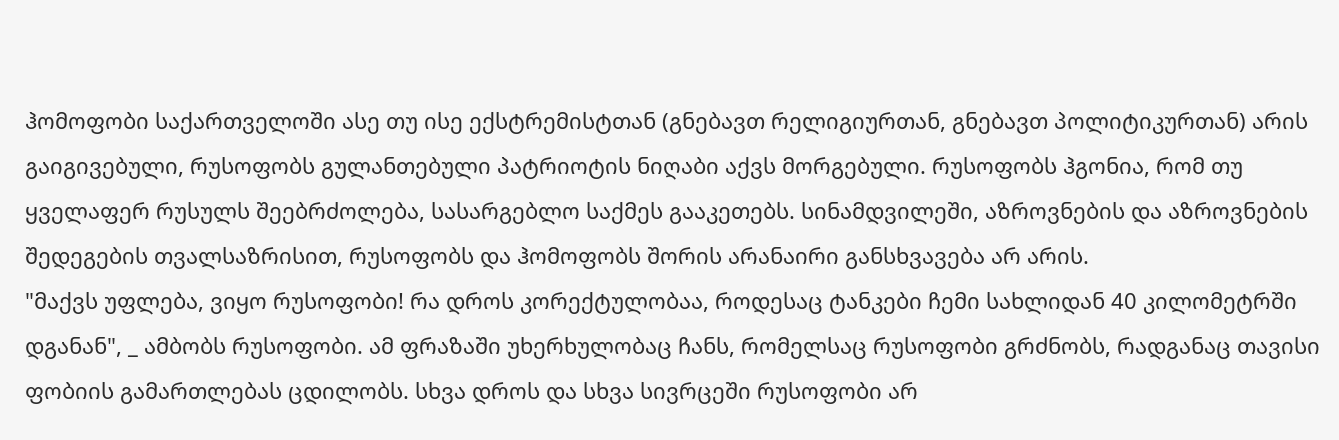ჰომოფობი საქართველოში ასე თუ ისე ექსტრემისტთან (გნებავთ რელიგიურთან, გნებავთ პოლიტიკურთან) არის გაიგივებული, რუსოფობს გულანთებული პატრიოტის ნიღაბი აქვს მორგებული. რუსოფობს ჰგონია, რომ თუ ყველაფერ რუსულს შეებრძოლება, სასარგებლო საქმეს გააკეთებს. სინამდვილეში, აზროვნების და აზროვნების შედეგების თვალსაზრისით, რუსოფობს და ჰომოფობს შორის არანაირი განსხვავება არ არის.
"მაქვს უფლება, ვიყო რუსოფობი! რა დროს კორექტულობაა, როდესაც ტანკები ჩემი სახლიდან 40 კილომეტრში დგანან", _ ამბობს რუსოფობი. ამ ფრაზაში უხერხულობაც ჩანს, რომელსაც რუსოფობი გრძნობს, რადგანაც თავისი ფობიის გამართლებას ცდილობს. სხვა დროს და სხვა სივრცეში რუსოფობი არ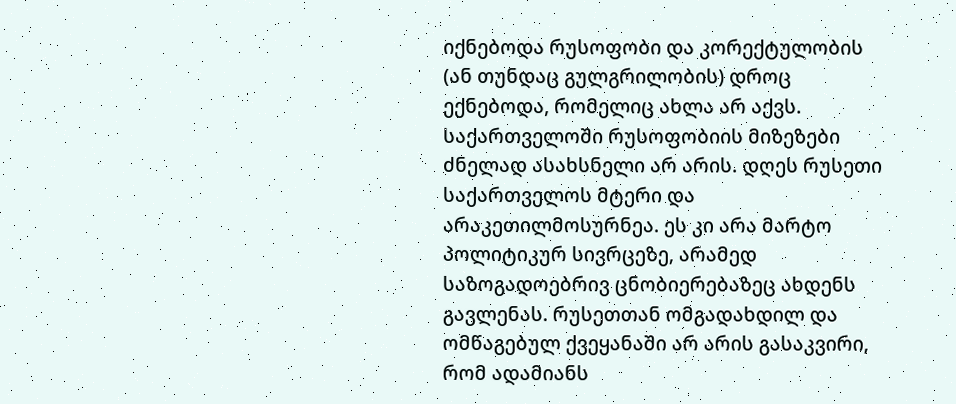იქნებოდა რუსოფობი და კორექტულობის (ან თუნდაც გულგრილობის) დროც ექნებოდა, რომელიც ახლა არ აქვს. საქართველოში რუსოფობიის მიზეზები ძნელად ასახსნელი არ არის. დღეს რუსეთი საქართველოს მტერი და არაკეთილმოსურნეა. ეს კი არა მარტო პოლიტიკურ სივრცეზე, არამედ საზოგადოებრივ ცნობიერებაზეც ახდენს გავლენას. რუსეთთან ომგადახდილ და ომწაგებულ ქვეყანაში არ არის გასაკვირი, რომ ადამიანს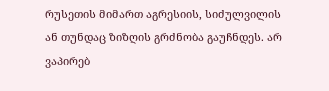რუსეთის მიმართ აგრესიის, სიძულვილის ან თუნდაც ზიზღის გრძნობა გაუჩნდეს. არ ვაპირებ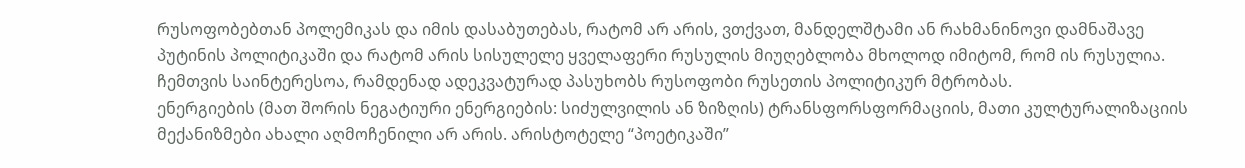რუსოფობებთან პოლემიკას და იმის დასაბუთებას, რატომ არ არის, ვთქვათ, მანდელშტამი ან რახმანინოვი დამნაშავე პუტინის პოლიტიკაში და რატომ არის სისულელე ყველაფერი რუსულის მიუღებლობა მხოლოდ იმიტომ, რომ ის რუსულია. ჩემთვის საინტერესოა, რამდენად ადეკვატურად პასუხობს რუსოფობი რუსეთის პოლიტიკურ მტრობას.
ენერგიების (მათ შორის ნეგატიური ენერგიების: სიძულვილის ან ზიზღის) ტრანსფორსფორმაციის, მათი კულტურალიზაციის მექანიზმები ახალი აღმოჩენილი არ არის. არისტოტელე “პოეტიკაში”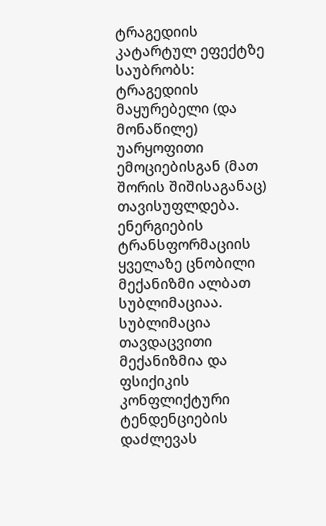ტრაგედიის კატარტულ ეფექტზე საუბრობს: ტრაგედიის მაყურებელი (და მონაწილე) უარყოფითი ემოციებისგან (მათ შორის შიშისაგანაც) თავისუფლდება. ენერგიების ტრანსფორმაციის ყველაზე ცნობილი მექანიზმი ალბათ სუბლიმაციაა. სუბლიმაცია თავდაცვითი მექანიზმია და ფსიქიკის კონფლიქტური ტენდენციების დაძლევას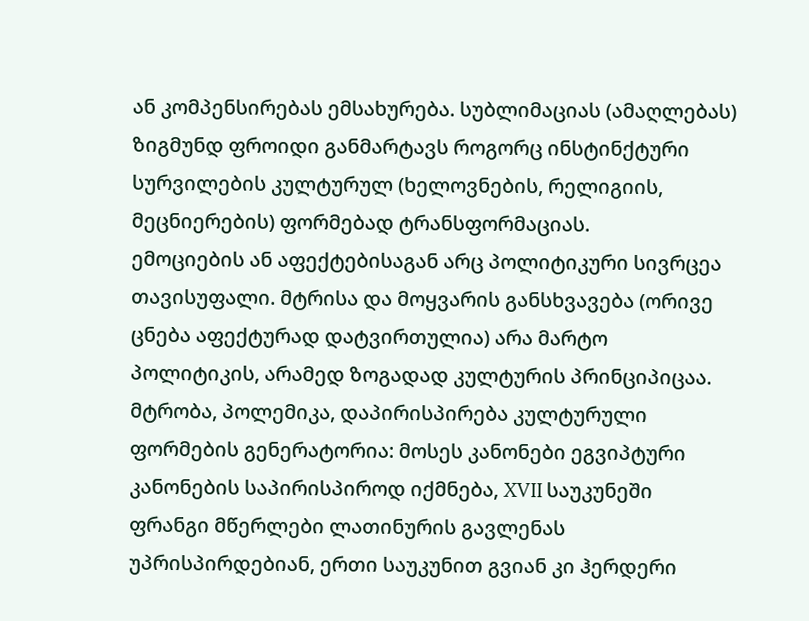ან კომპენსირებას ემსახურება. სუბლიმაციას (ამაღლებას) ზიგმუნდ ფროიდი განმარტავს როგორც ინსტინქტური სურვილების კულტურულ (ხელოვნების, რელიგიის, მეცნიერების) ფორმებად ტრანსფორმაციას.
ემოციების ან აფექტებისაგან არც პოლიტიკური სივრცეა თავისუფალი. მტრისა და მოყვარის განსხვავება (ორივე ცნება აფექტურად დატვირთულია) არა მარტო პოლიტიკის, არამედ ზოგადად კულტურის პრინციპიცაა. მტრობა, პოლემიკა, დაპირისპირება კულტურული ფორმების გენერატორია: მოსეს კანონები ეგვიპტური კანონების საპირისპიროდ იქმნება, XVII საუკუნეში ფრანგი მწერლები ლათინურის გავლენას უპრისპირდებიან, ერთი საუკუნით გვიან კი ჰერდერი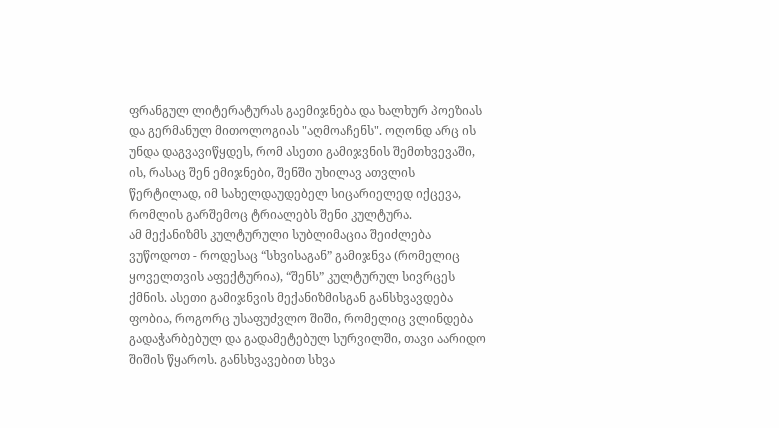ფრანგულ ლიტერატურას გაემიჯნება და ხალხურ პოეზიას და გერმანულ მითოლოგიას "აღმოაჩენს". ოღონდ არც ის უნდა დაგვავიწყდეს, რომ ასეთი გამიჯვნის შემთხვევაში, ის, რასაც შენ ემიჯნები, შენში უხილავ ათვლის წერტილად, იმ სახელდაუდებელ სიცარიელედ იქცევა, რომლის გარშემოც ტრიალებს შენი კულტურა.
ამ მექანიზმს კულტურული სუბლიმაცია შეიძლება ვუწოდოთ - როდესაც “სხვისაგან” გამიჯნვა (რომელიც ყოველთვის აფექტურია), “შენს” კულტურულ სივრცეს ქმნის. ასეთი გამიჯნვის მექანიზმისგან განსხვავდება ფობია, როგორც უსაფუძვლო შიში, რომელიც ვლინდება გადაჭარბებულ და გადამეტებულ სურვილში, თავი აარიდო შიშის წყაროს. განსხვავებით სხვა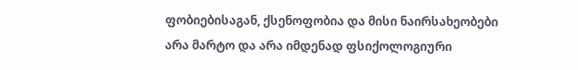ფობიებისაგან, ქსენოფობია და მისი ნაირსახეობები არა მარტო და არა იმდენად ფსიქოლოგიური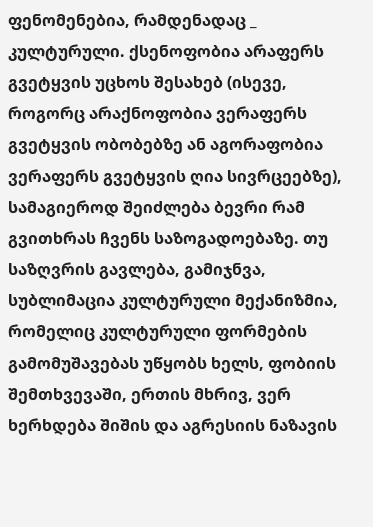ფენომენებია, რამდენადაც _ კულტურული. ქსენოფობია არაფერს გვეტყვის უცხოს შესახებ (ისევე, როგორც არაქნოფობია ვერაფერს გვეტყვის ობობებზე ან აგორაფობია ვერაფერს გვეტყვის ღია სივრცეებზე), სამაგიეროდ შეიძლება ბევრი რამ გვითხრას ჩვენს საზოგადოებაზე. თუ საზღვრის გავლება, გამიჯნვა, სუბლიმაცია კულტურული მექანიზმია, რომელიც კულტურული ფორმების გამომუშავებას უწყობს ხელს, ფობიის შემთხვევაში, ერთის მხრივ, ვერ ხერხდება შიშის და აგრესიის ნაზავის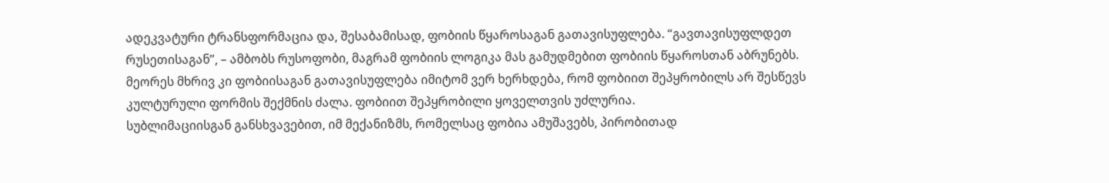ადეკვატური ტრანსფორმაცია და, შესაბამისად, ფობიის წყაროსაგან გათავისუფლება. “გავთავისუფლდეთ რუსეთისაგან”, – ამბობს რუსოფობი, მაგრამ ფობიის ლოგიკა მას გამუდმებით ფობიის წყაროსთან აბრუნებს. მეორეს მხრივ კი ფობიისაგან გათავისუფლება იმიტომ ვერ ხერხდება, რომ ფობიით შეპყრობილს არ შესწევს კულტურული ფორმის შექმნის ძალა. ფობიით შეპყრობილი ყოველთვის უძლურია.
სუბლიმაციისგან განსხვავებით, იმ მექანიზმს, რომელსაც ფობია ამუშავებს, პირობითად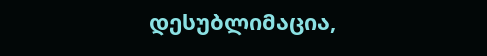დესუბლიმაცია,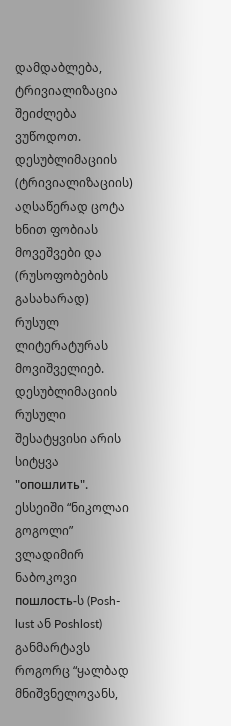დამდაბლება, ტრივიალიზაცია შეიძლება ვუწოდოთ. დესუბლიმაციის (ტრივიალიზაციის) აღსაწერად ცოტა ხნით ფობიას მოვეშვები და (რუსოფობების გასახარად) რუსულ ლიტერატურას მოვიშველიებ. დესუბლიმაციის რუსული შესატყვისი არის სიტყვა "опошлить". ესსეიში “ნიკოლაი გოგოლი” ვლადიმირ ნაბოკოვი пошлость-ს (Posh-lust ან Poshlost) განმარტავს როგორც “ყალბად მნიშვნელოვანს,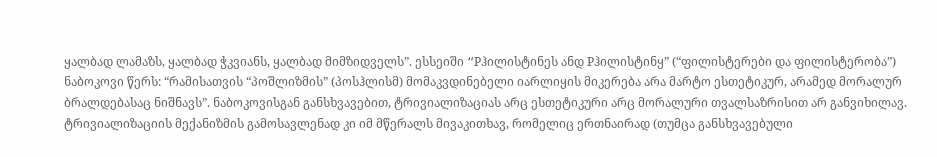ყალბად ლამაზს, ყალბად ჭკვიანს, ყალბად მიმზიდველს”. ესსეიში “Pჰილისტინეს ანდ Pჰილისტინყ” (“ფილისტერები და ფილისტერობა”) ნაბოკოვი წერს: “რამისათვის “პოშლიზმის” (პოსჰლისმ) მომაკვდინებელი იარლიყის მიკერება არა მარტო ესთეტიკურ, არამედ მორალურ ბრალდებასაც ნიშნავს”. ნაბოკოვისგან განსხვავებით, ტრივიალიზაციას არც ესთეტიკური არც მორალური თვალსაზრისით არ განვიხილავ. ტრივიალიზაციის მექანიზმის გამოსავლენად კი იმ მწერალს მივაკითხავ, რომელიც ერთნაირად (თუმცა განსხვავებული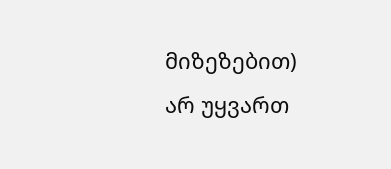მიზეზებით) არ უყვართ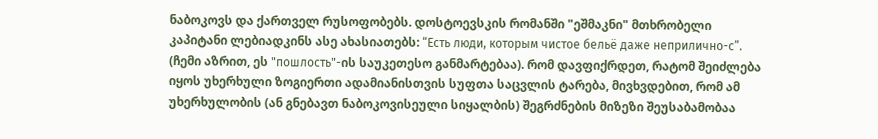ნაბოკოვს და ქართველ რუსოფობებს. დოსტოევსკის რომანში "ეშმაკნი" მთხრობელი კაპიტანი ლებიადკინს ასე ახასიათებს: “Есть люди, которым чистое бельё даже неприлично-с”. (ჩემი აზრით, ეს "пошлость"-ის საუკეთესო განმარტებაა). რომ დავფიქრდეთ, რატომ შეიძლება იყოს უხერხული ზოგიერთი ადამიანისთვის სუფთა საცვლის ტარება, მივხვდებით, რომ ამ უხერხულობის (ან გნებავთ ნაბოკოვისეული სიყალბის) შეგრძნების მიზეზი შეუსაბამობაა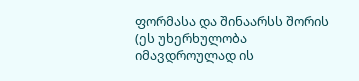ფორმასა და შინაარსს შორის (ეს უხერხულობა იმავდროულად ის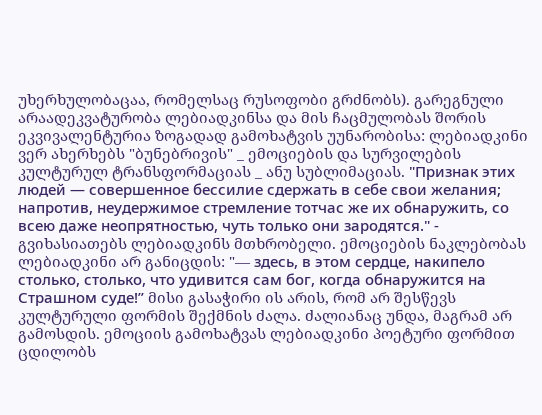უხერხულობაცაა, რომელსაც რუსოფობი გრძნობს). გარეგნული არაადეკვატურობა ლებიადკინსა და მის ჩაცმულობას შორის ეკვივალენტურია ზოგადად გამოხატვის უუნარობისა: ლებიადკინი ვერ ახერხებს "ბუნებრივის" _ ემოციების და სურვილების კულტურულ ტრანსფორმაციას _ ანუ სუბლიმაციას. "Признак этих людей — совершенное бессилие сдержать в себе свои желания; напротив, неудержимое стремление тотчас же их обнаружить, со всею даже неопрятностью, чуть только они зародятся." - გვიხასიათებს ლებიადკინს მთხრობელი. ემოციების ნაკლებობას ლებიადკინი არ განიცდის: "— здесь, в этом сердце, накипело столько, столько, что удивится сам бог, когда обнаружится на Страшном суде!” მისი გასაჭირი ის არის, რომ არ შესწევს კულტურული ფორმის შექმნის ძალა. ძალიანაც უნდა, მაგრამ არ გამოსდის. ემოციის გამოხატვას ლებიადკინი პოეტური ფორმით ცდილობს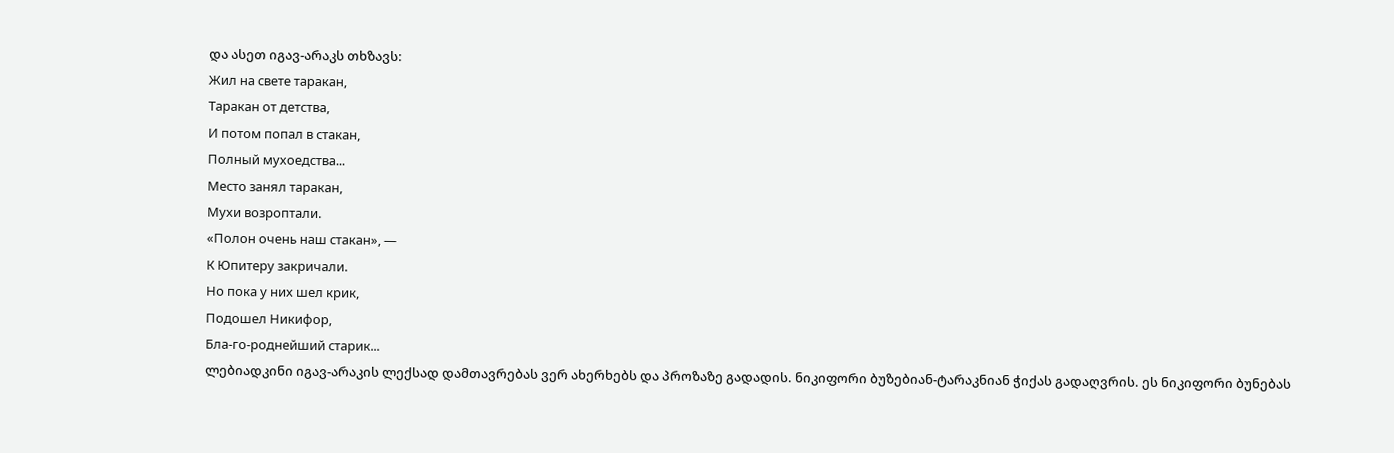და ასეთ იგავ-არაკს თხზავს:
Жил на свете таракан,
Таракан от детства,
И потом попал в стакан,
Полный мухоедства...
Место занял таракан,
Мухи возроптали.
«Полон очень наш стакан», —
К Юпитеру закричали.
Но пока у них шел крик,
Подошел Никифор,
Бла-го-роднейший старик...
ლებიადკინი იგავ-არაკის ლექსად დამთავრებას ვერ ახერხებს და პროზაზე გადადის. ნიკიფორი ბუზებიან-ტარაკნიან ჭიქას გადაღვრის. ეს ნიკიფორი ბუნებას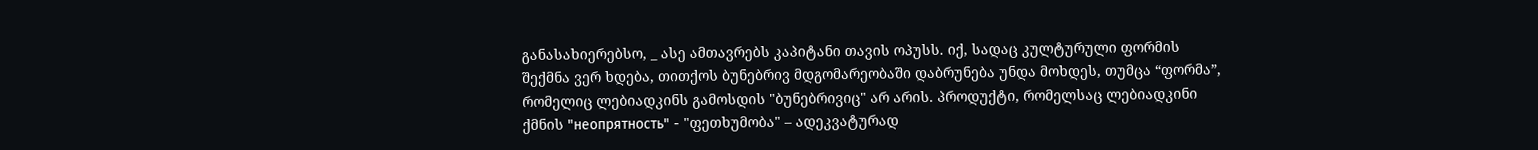განასახიერებსო, _ ასე ამთავრებს კაპიტანი თავის ოპუსს. იქ, სადაც კულტურული ფორმის შექმნა ვერ ხდება, თითქოს ბუნებრივ მდგომარეობაში დაბრუნება უნდა მოხდეს, თუმცა “ფორმა”, რომელიც ლებიადკინს გამოსდის "ბუნებრივიც" არ არის. პროდუქტი, რომელსაც ლებიადკინი ქმნის "неопрятность" - "ფეთხუმობა" – ადეკვატურად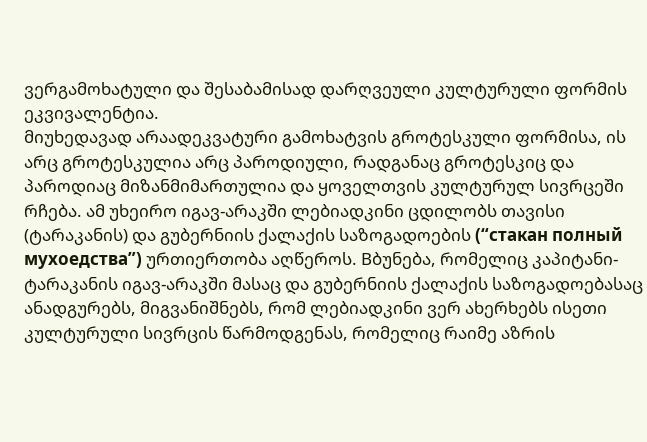ვერგამოხატული და შესაბამისად დარღვეული კულტურული ფორმის ეკვივალენტია.
მიუხედავად არაადეკვატური გამოხატვის გროტესკული ფორმისა, ის არც გროტესკულია არც პაროდიული, რადგანაც გროტესკიც და პაროდიაც მიზანმიმართულია და ყოველთვის კულტურულ სივრცეში რჩება. ამ უხეირო იგავ-არაკში ლებიადკინი ცდილობს თავისი (ტარაკანის) და გუბერნიის ქალაქის საზოგადოების (“стакан полный мухоедства”) ურთიერთობა აღწეროს. Bბუნება, რომელიც კაპიტანი-ტარაკანის იგავ-არაკში მასაც და გუბერნიის ქალაქის საზოგადოებასაც ანადგურებს, მიგვანიშნებს, რომ ლებიადკინი ვერ ახერხებს ისეთი კულტურული სივრცის წარმოდგენას, რომელიც რაიმე აზრის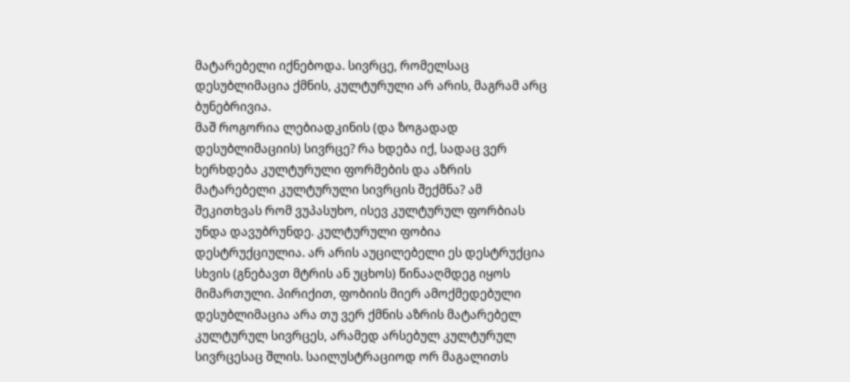მატარებელი იქნებოდა. სივრცე, რომელსაც დესუბლიმაცია ქმნის, კულტურული არ არის, მაგრამ არც ბუნებრივია.
მაშ როგორია ლებიადკინის (და ზოგადად დესუბლიმაციის) სივრცე? რა ხდება იქ, სადაც ვერ ხერხდება კულტურული ფორმების და აზრის მატარებელი კულტურული სივრცის შექმნა? ამ შეკითხვას რომ ვუპასუხო, ისევ კულტურულ ფორბიას უნდა დავუბრუნდე. კულტურული ფობია დესტრუქციულია. არ არის აუცილებელი ეს დესტრუქცია სხვის (გნებავთ მტრის ან უცხოს) წინააღმდეგ იყოს მიმართული. პირიქით, ფობიის მიერ ამოქმედებული დესუბლიმაცია არა თუ ვერ ქმნის აზრის მატარებელ კულტურულ სივრცეს, არამედ არსებულ კულტურულ სივრცესაც შლის. საილუსტრაციოდ ორ მაგალითს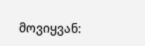მოვიყვან: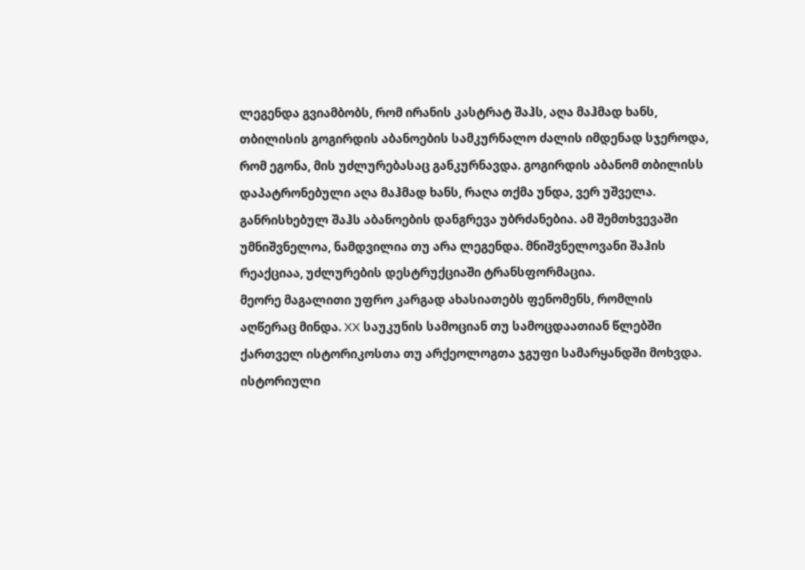ლეგენდა გვიამბობს, რომ ირანის კასტრატ შაჰს, აღა მაჰმად ხანს, თბილისის გოგირდის აბანოების სამკურნალო ძალის იმდენად სჯეროდა, რომ ეგონა, მის უძლურებასაც განკურნავდა. გოგირდის აბანომ თბილისს დაპატრონებული აღა მაჰმად ხანს, რაღა თქმა უნდა, ვერ უშველა. განრისხებულ შაჰს აბანოების დანგრევა უბრძანებია. ამ შემთხვევაში უმნიშვნელოა, ნამდვილია თუ არა ლეგენდა. მნიშვნელოვანი შაჰის რეაქციაა, უძლურების დესტრუქციაში ტრანსფორმაცია.
მეორე მაგალითი უფრო კარგად ახასიათებს ფენომენს, რომლის აღწერაც მინდა. XX საუკუნის სამოციან თუ სამოცდაათიან წლებში ქართველ ისტორიკოსთა თუ არქეოლოგთა ჯგუფი სამარყანდში მოხვდა. ისტორიული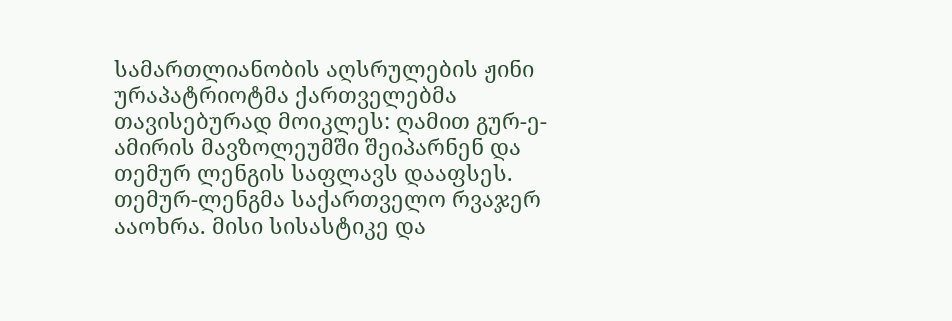სამართლიანობის აღსრულების ჟინი ურაპატრიოტმა ქართველებმა თავისებურად მოიკლეს: ღამით გურ-ე-ამირის მავზოლეუმში შეიპარნენ და თემურ ლენგის საფლავს დააფსეს. თემურ-ლენგმა საქართველო რვაჯერ ააოხრა. მისი სისასტიკე და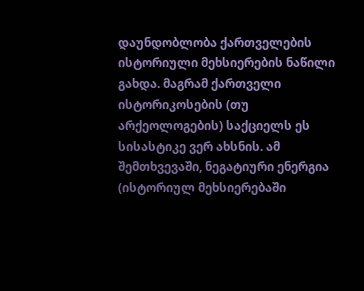დაუნდობლობა ქართველების ისტორიული მეხსიერების ნაწილი გახდა. მაგრამ ქართველი ისტორიკოსების (თუ არქეოლოგების) საქციელს ეს სისასტიკე ვერ ახსნის. ამ შემთხვევაში, ნეგატიური ენერგია (ისტორიულ მეხსიერებაში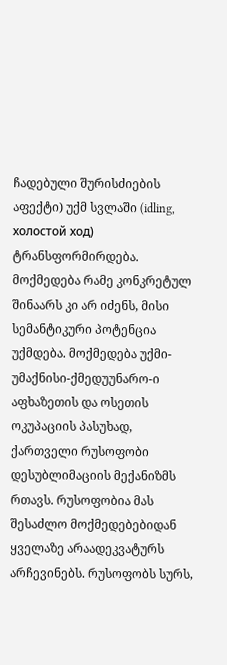ჩადებული შურისძიების აფექტი) უქმ სვლაში (idling, холостой ход) ტრანსფორმირდება. მოქმედება რამე კონკრეტულ შინაარს კი არ იძენს, მისი სემანტიკური პოტენცია უქმდება. მოქმედება უქმი-უმაქნისი-ქმედუუნარო-ი
აფხაზეთის და ოსეთის ოკუპაციის პასუხად, ქართველი რუსოფობი დესუბლიმაციის მექანიზმს რთავს. რუსოფობია მას შესაძლო მოქმედებებიდან ყველაზე არაადეკვატურს არჩევინებს. რუსოფობს სურს,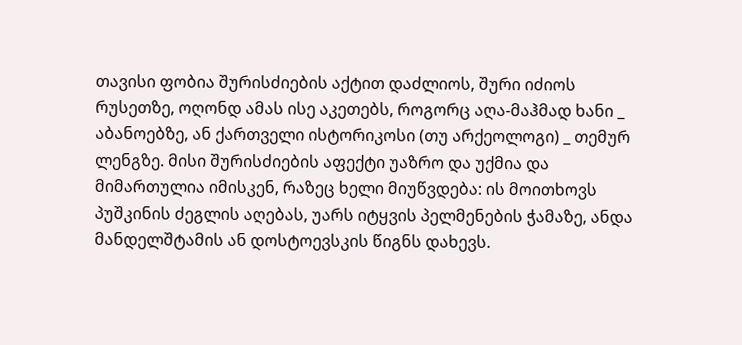თავისი ფობია შურისძიების აქტით დაძლიოს, შური იძიოს რუსეთზე, ოღონდ ამას ისე აკეთებს, როგორც აღა-მაჰმად ხანი _ აბანოებზე, ან ქართველი ისტორიკოსი (თუ არქეოლოგი) _ თემურ ლენგზე. მისი შურისძიების აფექტი უაზრო და უქმია და მიმართულია იმისკენ, რაზეც ხელი მიუწვდება: ის მოითხოვს პუშკინის ძეგლის აღებას, უარს იტყვის პელმენების ჭამაზე, ანდა მანდელშტამის ან დოსტოევსკის წიგნს დახევს.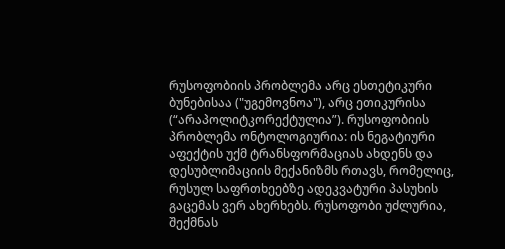რუსოფობიის პრობლემა არც ესთეტიკური ბუნებისაა ("უგემოვნოა"), არც ეთიკურისა (“არაპოლიტკორექტულია”). რუსოფობიის პრობლემა ონტოლოგიურია: ის ნეგატიური აფექტის უქმ ტრანსფორმაციას ახდენს და დესუბლიმაციის მექანიზმს რთავს, რომელიც, რუსულ საფრთხეებზე ადეკვატური პასუხის გაცემას ვერ ახერხებს. რუსოფობი უძლურია, შექმნას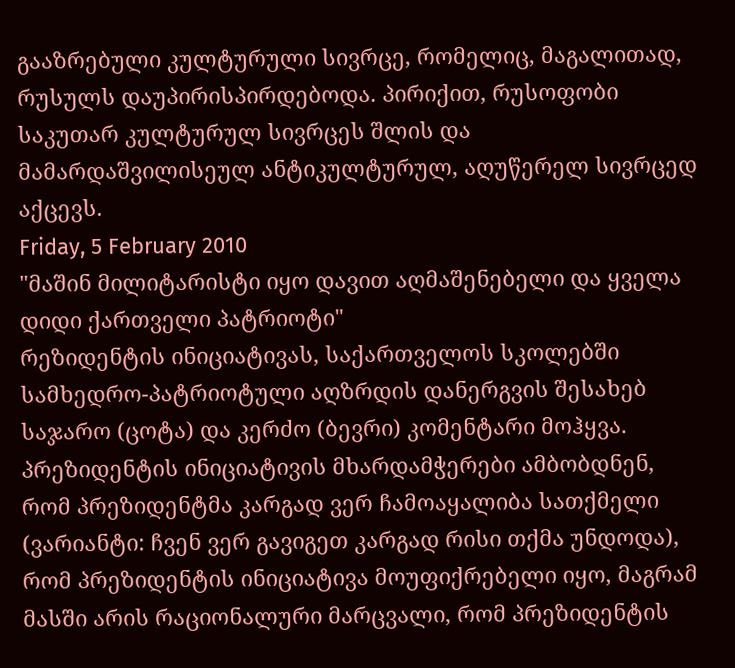გააზრებული კულტურული სივრცე, რომელიც, მაგალითად, რუსულს დაუპირისპირდებოდა. პირიქით, რუსოფობი საკუთარ კულტურულ სივრცეს შლის და მამარდაშვილისეულ ანტიკულტურულ, აღუწერელ სივრცედ აქცევს.
Friday, 5 February 2010
"მაშინ მილიტარისტი იყო დავით აღმაშენებელი და ყველა დიდი ქართველი პატრიოტი"
რეზიდენტის ინიციატივას, საქართველოს სკოლებში სამხედრო-პატრიოტული აღზრდის დანერგვის შესახებ საჯარო (ცოტა) და კერძო (ბევრი) კომენტარი მოჰყვა. პრეზიდენტის ინიციატივის მხარდამჭერები ამბობდნენ, რომ პრეზიდენტმა კარგად ვერ ჩამოაყალიბა სათქმელი (ვარიანტი: ჩვენ ვერ გავიგეთ კარგად რისი თქმა უნდოდა), რომ პრეზიდენტის ინიციატივა მოუფიქრებელი იყო, მაგრამ მასში არის რაციონალური მარცვალი, რომ პრეზიდენტის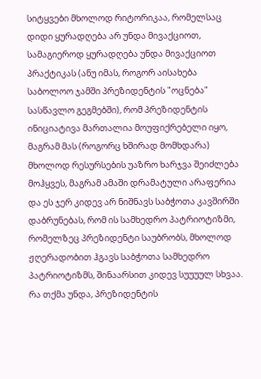სიტყვები მხოლოდ რიტორიკაა, რომელსაც დიდი ყურადღება არ უნდა მივაქციოთ, სამაგიეროდ ყურადღება უნდა მივაქციოთ პრაქტიკას (ანუ იმას, როგორ აისახება საბოლოო ჯამში პრეზიდენტის "ოცნება" სასწავლო გეგმებში), რომ პრეზიდენტის ინიციატივა მართალია მოუფიქრებელი იყო, მაგრამ მას (როგორც ხშირად მომხდარა) მხოლოდ რესურსების უაზრო ხარჯვა შეიძლება მოჰყვეს, მაგრამ ამაში დრამატული არაფერია და ეს ჯერ კიდევ არ ნიშნავს საბჭოთა კავშირში დაბრუნებას, რომ ის სამხედრო პატრიოტიზმი, რომელზეც პრეზიდენტი საუბრობს, მხოლოდ ჟღერადობით ჰგავს საბჭოთა სამხედრო პატრიოტიზმს, შინაარსით კიდევ სუუუულ სხვაა.
რა თქმა უნდა, პრეზიდენტის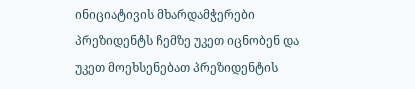ინიციატივის მხარდამჭერები პრეზიდენტს ჩემზე უკეთ იცნობენ და უკეთ მოეხსენებათ პრეზიდენტის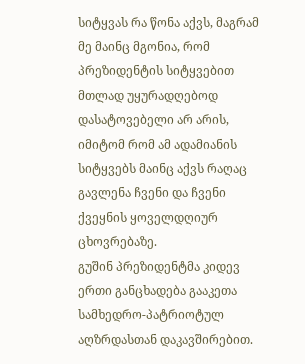სიტყვას რა წონა აქვს, მაგრამ მე მაინც მგონია, რომ პრეზიდენტის სიტყვებით მთლად უყურადღებოდ დასატოვებელი არ არის, იმიტომ რომ ამ ადამიანის სიტყვებს მაინც აქვს რაღაც გავლენა ჩვენი და ჩვენი ქვეყნის ყოველდღიურ ცხოვრებაზე.
გუშინ პრეზიდენტმა კიდევ ერთი განცხადება გააკეთა სამხედრო-პატრიოტულ აღზრდასთან დაკავშირებით.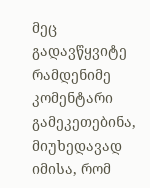მეც გადავწყვიტე რამდენიმე კომენტარი გამეკეთებინა, მიუხედავად იმისა, რომ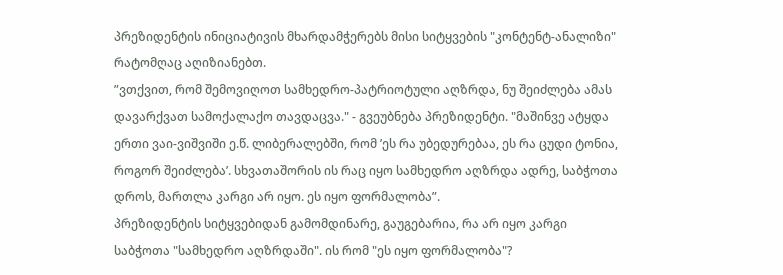პრეზიდენტის ინიციატივის მხარდამჭერებს მისი სიტყვების "კონტენტ-ანალიზი" რატომღაც აღიზიანებთ.
”ვთქვით, რომ შემოვიღოთ სამხედრო-პატრიოტული აღზრდა, ნუ შეიძლება ამას დავარქვათ სამოქალაქო თავდაცვა." - გვეუბნება პრეზიდენტი. "მაშინვე ატყდა ერთი ვაი-ვიშვიში ე.წ. ლიბერალებში, რომ ’ეს რა უბედურებაა, ეს რა ცუდი ტონია, როგორ შეიძლება’. სხვათაშორის ის რაც იყო სამხედრო აღზრდა ადრე, საბჭოთა დროს, მართლა კარგი არ იყო. ეს იყო ფორმალობა”.
პრეზიდენტის სიტყვებიდან გამომდინარე, გაუგებარია, რა არ იყო კარგი საბჭოთა "სამხედრო აღზრდაში". ის რომ "ეს იყო ფორმალობა"?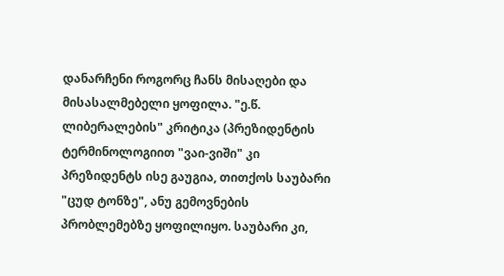დანარჩენი როგორც ჩანს მისაღები და მისასალმებელი ყოფილა. "ე.წ. ლიბერალების" კრიტიკა (პრეზიდენტის ტერმინოლოგიით "ვაი-ვიში" კი პრეზიდენტს ისე გაუგია, თითქოს საუბარი "ცუდ ტონზე", ანუ გემოვნების პრობლემებზე ყოფილიყო. საუბარი კი,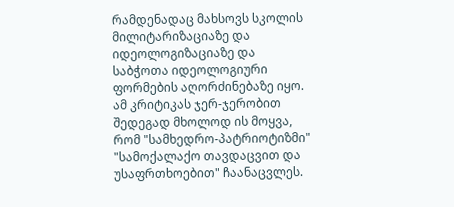რამდენადაც მახსოვს სკოლის მილიტარიზაციაზე და იდეოლოგიზაციაზე და საბჭოთა იდეოლოგიური ფორმების აღორძინებაზე იყო. ამ კრიტიკას ჯერ-ჯერობით შედეგად მხოლოდ ის მოყვა, რომ "სამხედრო-პატრიოტიზმი" "სამოქალაქო თავდაცვით და უსაფრთხოებით" ჩაანაცვლეს.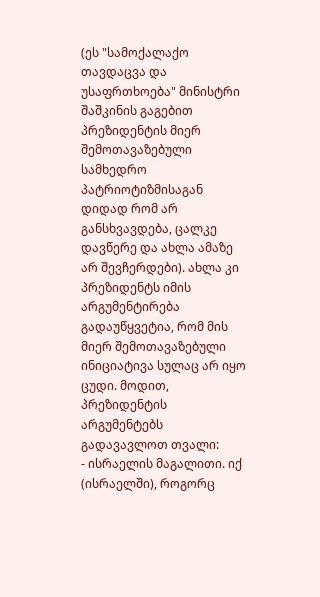(ეს "სამოქალაქო თავდაცვა და უსაფრთხოება" მინისტრი შაშკინის გაგებით პრეზიდენტის მიერ შემოთავაზებული სამხედრო პატრიოტიზმისაგან დიდად რომ არ განსხვავდება, ცალკე დავწერე და ახლა ამაზე არ შევჩერდები). ახლა კი პრეზიდენტს იმის არგუმენტირება გადაუწყვეტია, რომ მის მიერ შემოთავაზებული ინიციატივა სულაც არ იყო ცუდი. მოდით, პრეზიდენტის არგუმენტებს გადავავლოთ თვალი:
- ისრაელის მაგალითი. იქ (ისრაელში), როგორც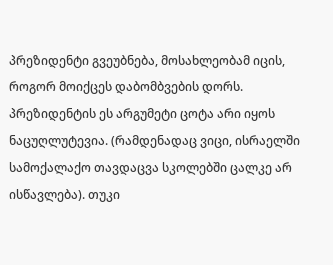პრეზიდენტი გვეუბნება, მოსახლეობამ იცის, როგორ მოიქცეს დაბომბვების დორს. პრეზიდენტის ეს არგუმეტი ცოტა არი იყოს ნაცუღლუტევია. (რამდენადაც ვიცი, ისრაელში სამოქალაქო თავდაცვა სკოლებში ცალკე არ ისწავლება). თუკი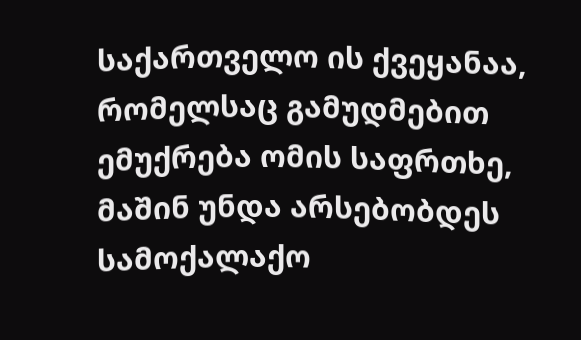საქართველო ის ქვეყანაა, რომელსაც გამუდმებით ემუქრება ომის საფრთხე, მაშინ უნდა არსებობდეს სამოქალაქო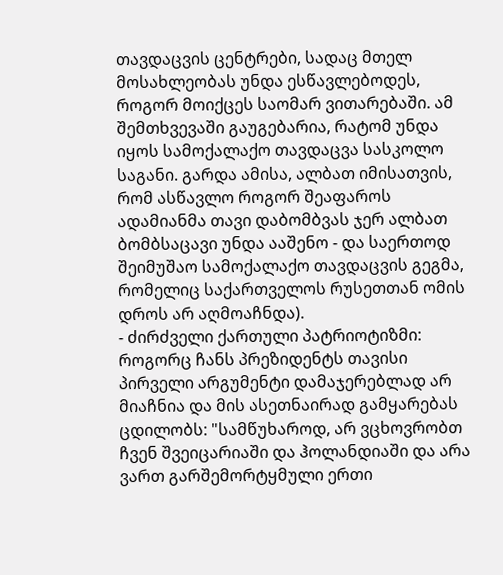თავდაცვის ცენტრები, სადაც მთელ მოსახლეობას უნდა ესწავლებოდეს, როგორ მოიქცეს საომარ ვითარებაში. ამ შემთხვევაში გაუგებარია, რატომ უნდა იყოს სამოქალაქო თავდაცვა სასკოლო საგანი. გარდა ამისა, ალბათ იმისათვის, რომ ასწავლო როგორ შეაფაროს ადამიანმა თავი დაბომბვას ჯერ ალბათ ბომბსაცავი უნდა ააშენო - და საერთოდ შეიმუშაო სამოქალაქო თავდაცვის გეგმა, რომელიც საქართველოს რუსეთთან ომის დროს არ აღმოაჩნდა).
- ძირძველი ქართული პატრიოტიზმი: როგორც ჩანს პრეზიდენტს თავისი პირველი არგუმენტი დამაჯერებლად არ მიაჩნია და მის ასეთნაირად გამყარებას ცდილობს: "სამწუხაროდ, არ ვცხოვრობთ ჩვენ შვეიცარიაში და ჰოლანდიაში და არა ვართ გარშემორტყმული ერთი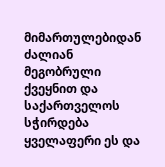მიმართულებიდან ძალიან მეგობრული ქვეყნით და საქართველოს სჭირდება ყველაფერი ეს და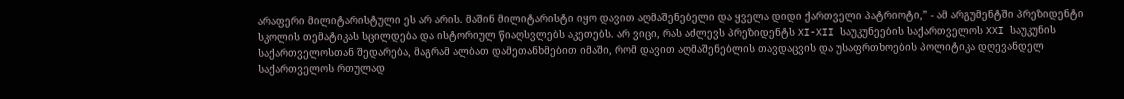არაფერი მილიტარისტული ეს არ არის. მაშინ მილიტარისტი იყო დავით აღმაშენებელი და ყველა დიდი ქართველი პატრიოტი,” - ამ არგუმენტში პრეზიდენტი სკოლის თემატიკას სცილდება და ისტორიულ წიაღსვლებს აკეთებს. არ ვიცი, რას აძლევს პრეზიდენტს XI-XII საუკუნეების საქართველოს XXI საუკუნის საქართველოსთან შედარება, მაგრამ ალბათ დამეთანხმებით იმაში, რომ დავით აღმაშენებლის თავდაცვის და უსაფრთხოების პოლიტიკა დღევანდელ საქართველოს რთულად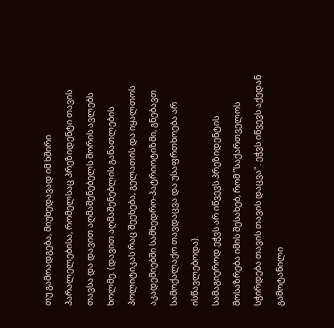თუ გამოადგება, მიუხედავად იმ ხშირი პარალელებისა, რომელსაც პრეზიდენტი თავის თავსა და დავით აღმაშენებელს შორის ავლებს ხოლმე. (დავით აღმაშენებლის განათლების პოლიტიკას რაც შეეხება, გელათის და იყალთოს აკადემიებში სამხედრო-პატრიოტიზმი, გნებავთ სამოქალაქო თავდაცვა და უსაფრთხოება არ ისწავლებოდა).
სამაგიეროდ ეჭვს არ იწვევს პრეზიდენტის მოსაზრება იმის შესახებ, რომ ”საქართველოს სჭირდება თავის თავის დაცვა". ეჭვს იწვევს აქედან გამოტანილი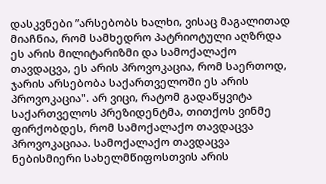დასკვნები ”არსებობს ხალხი, ვისაც მაგალითად მიაჩნია, რომ სამხედრო პატრიოტული აღზრდა ეს არის მილიტარიზმი და სამოქალაქო თავდაცვა, ეს არის პროვოკაცია, რომ საერთოდ, ჯარის არსებობა საქართველოში ეს არის პროვოკაცია". არ ვიცი, რატომ გადაწყვიტა საქართველოს პრეზიდენტმა, თითქოს ვინმე ფირქობდეს, რომ სამოქალაქო თავდაცვა პროვოკაციაა. სამოქალაქო თავდაცვა ნებისმიერი სახელმწიფოსთვის არის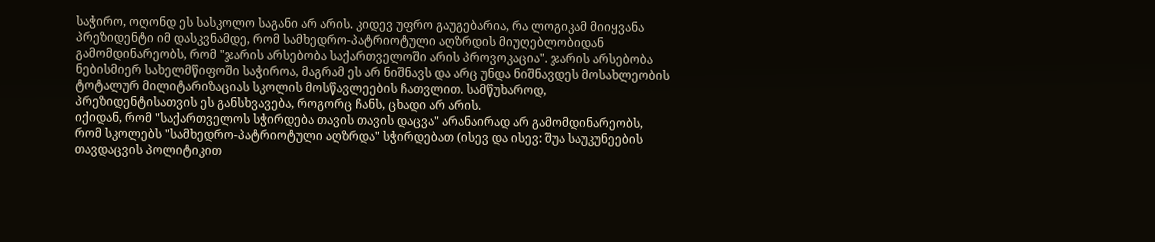საჭირო, ოღონდ ეს სასკოლო საგანი არ არის. კიდევ უფრო გაუგებარია, რა ლოგიკამ მიიყვანა პრეზიდენტი იმ დასკვნამდე, რომ სამხედრო-პატრიოტული აღზრდის მიუღებლობიდან გამომდინარეობს, რომ "ჯარის არსებობა საქართველოში არის პროვოკაცია". ჯარის არსებობა ნებისმიერ სახელმწიფოში საჭიროა, მაგრამ ეს არ ნიშნავს და არც უნდა ნიშნავდეს მოსახლეობის ტოტალურ მილიტარიზაციას სკოლის მოსწავლეების ჩათვლით. სამწუხაროდ, პრეზიდენტისათვის ეს განსხვავება, როგორც ჩანს, ცხადი არ არის.
იქიდან, რომ "საქართველოს სჭირდება თავის თავის დაცვა" არანაირად არ გამომდინარეობს, რომ სკოლებს "სამხედრო-პატრიოტული აღზრდა" სჭირდებათ (ისევ და ისევ: შუა საუკუნეების თავდაცვის პოლიტიკით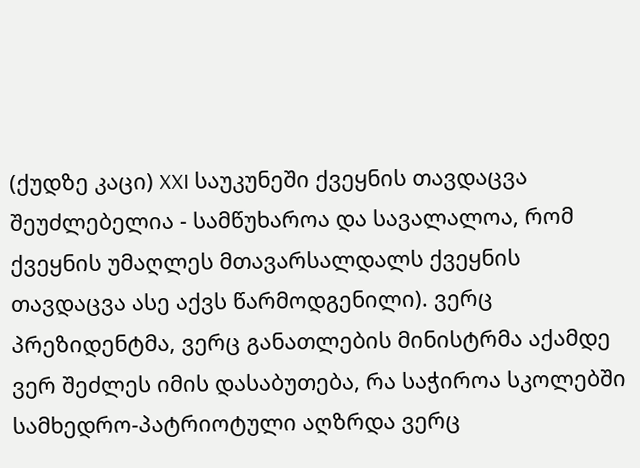(ქუდზე კაცი) XXI საუკუნეში ქვეყნის თავდაცვა შეუძლებელია - სამწუხაროა და სავალალოა, რომ ქვეყნის უმაღლეს მთავარსალდალს ქვეყნის თავდაცვა ასე აქვს წარმოდგენილი). ვერც პრეზიდენტმა, ვერც განათლების მინისტრმა აქამდე ვერ შეძლეს იმის დასაბუთება, რა საჭიროა სკოლებში სამხედრო-პატრიოტული აღზრდა ვერც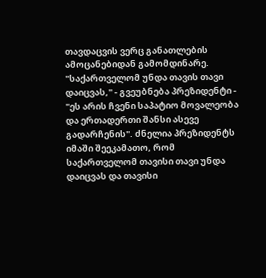თავდაცვის ვერც განათლების ამოცანებიდან გამომდინარე. "საქართველომ უნდა თავის თავი დაიცვას," - გვეუბნება პრეზიდენტი - "ეს არის ჩვენი საპატიო მოვალეობა და ერთადერთი შანსი ასევე გადარჩენის". ძნელია პრეზიდენტს იმაში შეეკამათო, რომ საქართველომ თავისი თავი უნდა დაიცვას და თავისი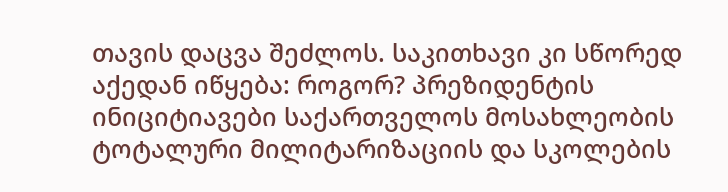თავის დაცვა შეძლოს. საკითხავი კი სწორედ აქედან იწყება: როგორ? პრეზიდენტის ინიციტიავები საქართველოს მოსახლეობის ტოტალური მილიტარიზაციის და სკოლების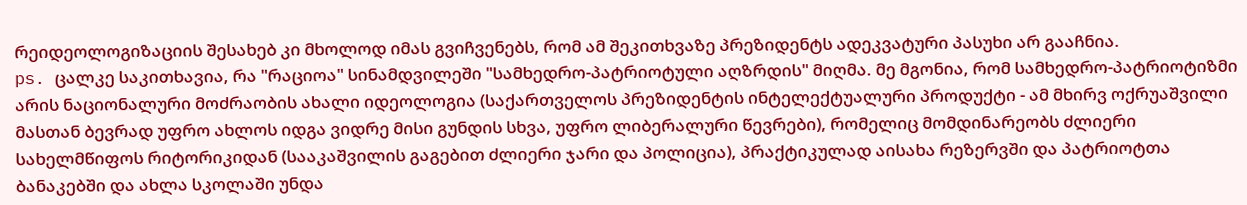რეიდეოლოგიზაციის შესახებ კი მხოლოდ იმას გვიჩვენებს, რომ ამ შეკითხვაზე პრეზიდენტს ადეკვატური პასუხი არ გააჩნია.
ps. ცალკე საკითხავია, რა "რაციოა" სინამდვილეში "სამხედრო-პატრიოტული აღზრდის" მიღმა. მე მგონია, რომ სამხედრო-პატრიოტიზმი არის ნაციონალური მოძრაობის ახალი იდეოლოგია (საქართველოს პრეზიდენტის ინტელექტუალური პროდუქტი - ამ მხირვ ოქრუაშვილი მასთან ბევრად უფრო ახლოს იდგა ვიდრე მისი გუნდის სხვა, უფრო ლიბერალური წევრები), რომელიც მომდინარეობს ძლიერი სახელმწიფოს რიტორიკიდან (სააკაშვილის გაგებით ძლიერი ჯარი და პოლიცია), პრაქტიკულად აისახა რეზერვში და პატრიოტთა ბანაკებში და ახლა სკოლაში უნდა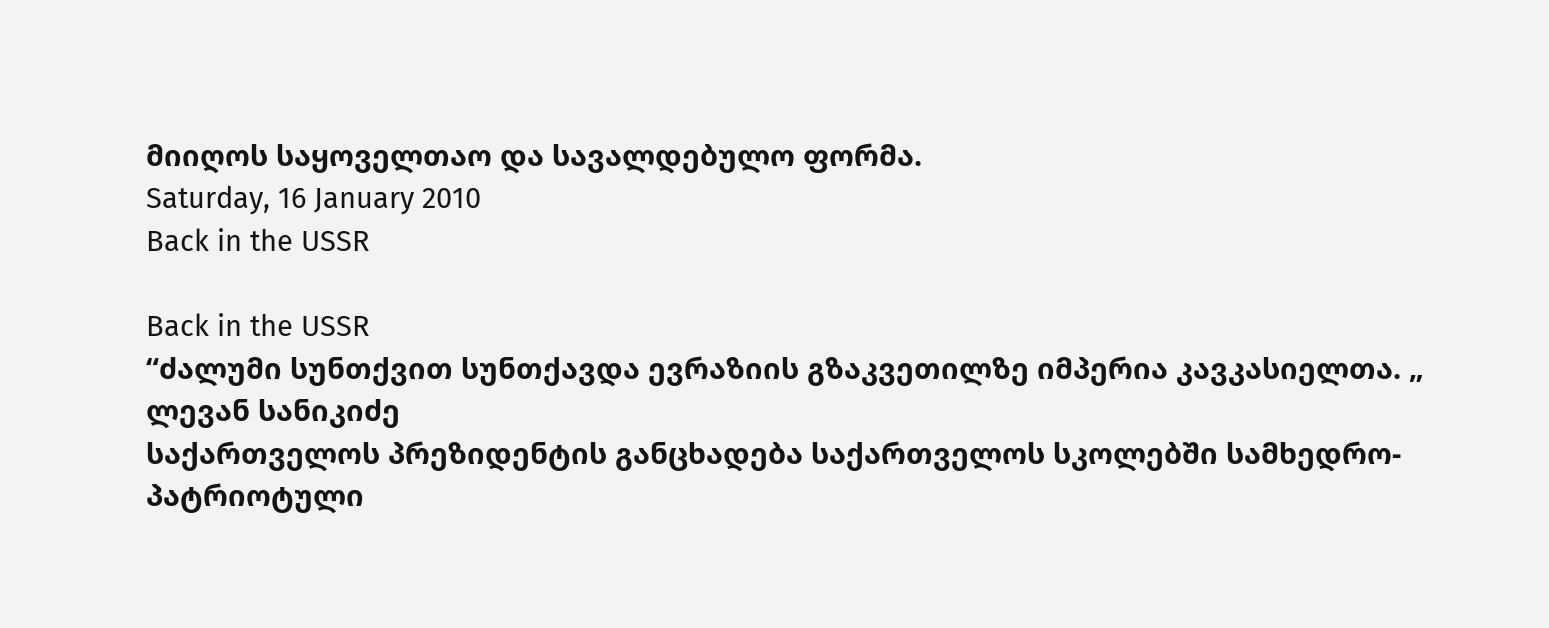მიიღოს საყოველთაო და სავალდებულო ფორმა.
Saturday, 16 January 2010
Back in the USSR

Back in the USSR
“ძალუმი სუნთქვით სუნთქავდა ევრაზიის გზაკვეთილზე იმპერია კავკასიელთა. „
ლევან სანიკიძე
საქართველოს პრეზიდენტის განცხადება საქართველოს სკოლებში სამხედრო-პატრიოტული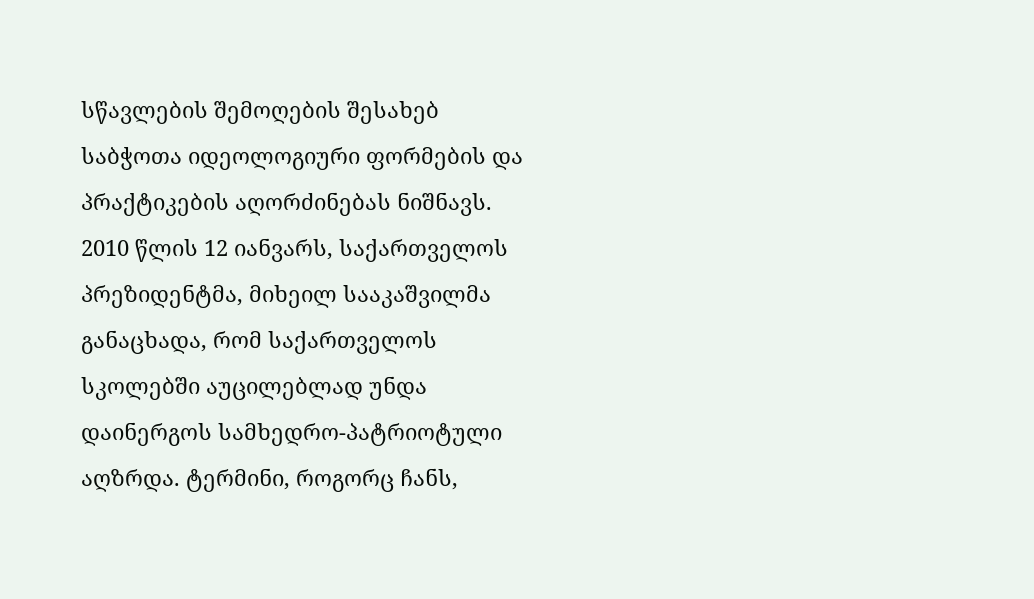სწავლების შემოღების შესახებ საბჭოთა იდეოლოგიური ფორმების და პრაქტიკების აღორძინებას ნიშნავს.
2010 წლის 12 იანვარს, საქართველოს პრეზიდენტმა, მიხეილ სააკაშვილმა განაცხადა, რომ საქართველოს სკოლებში აუცილებლად უნდა დაინერგოს სამხედრო-პატრიოტული აღზრდა. ტერმინი, როგორც ჩანს,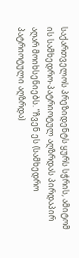საქართველოს პრეზიდენტს ყურს სჭრის, ამიტომ ის სამხედრო-პატრიოტულ აღზრდას პირდაპირ აღარ მოიხსენიებს. “ჩვენ ეს (სამხედრო პატრიოტული აღზრდა)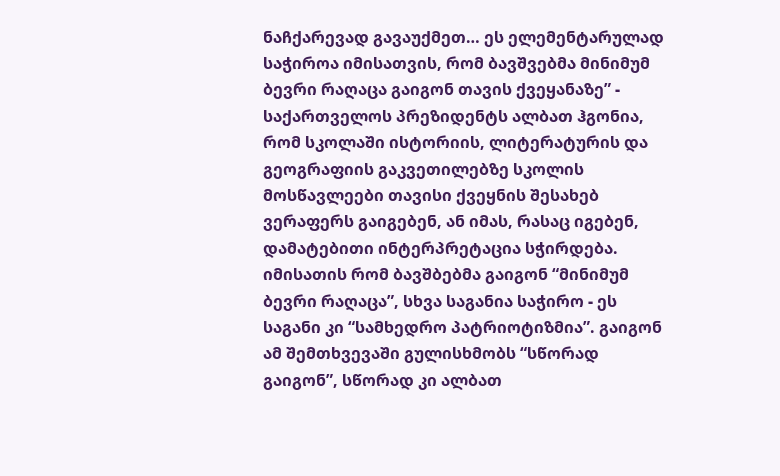ნაჩქარევად გავაუქმეთ… ეს ელემენტარულად საჭიროა იმისათვის, რომ ბავშვებმა მინიმუმ ბევრი რაღაცა გაიგონ თავის ქვეყანაზე” - საქართველოს პრეზიდენტს ალბათ ჰგონია, რომ სკოლაში ისტორიის, ლიტერატურის და გეოგრაფიის გაკვეთილებზე სკოლის მოსწავლეები თავისი ქვეყნის შესახებ ვერაფერს გაიგებენ, ან იმას, რასაც იგებენ, დამატებითი ინტერპრეტაცია სჭირდება. იმისათის რომ ბავშბებმა გაიგონ “მინიმუმ ბევრი რაღაცა”, სხვა საგანია საჭირო - ეს საგანი კი “სამხედრო პატრიოტიზმია”. გაიგონ ამ შემთხვევაში გულისხმობს “სწორად გაიგონ”, სწორად კი ალბათ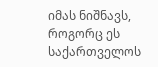იმას ნიშნავს, როგორც ეს საქართველოს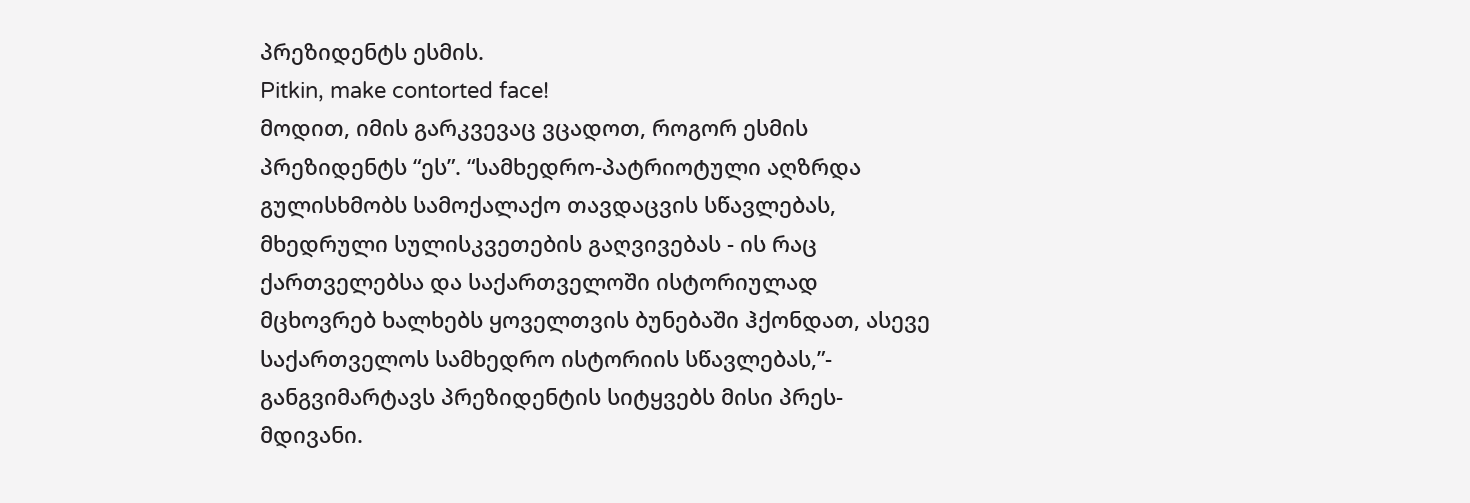პრეზიდენტს ესმის.
Pitkin, make contorted face!
მოდით, იმის გარკვევაც ვცადოთ, როგორ ესმის პრეზიდენტს “ეს”. “სამხედრო-პატრიოტული აღზრდა გულისხმობს სამოქალაქო თავდაცვის სწავლებას, მხედრული სულისკვეთების გაღვივებას - ის რაც ქართველებსა და საქართველოში ისტორიულად მცხოვრებ ხალხებს ყოველთვის ბუნებაში ჰქონდათ, ასევე საქართველოს სამხედრო ისტორიის სწავლებას,”- განგვიმარტავს პრეზიდენტის სიტყვებს მისი პრეს-მდივანი.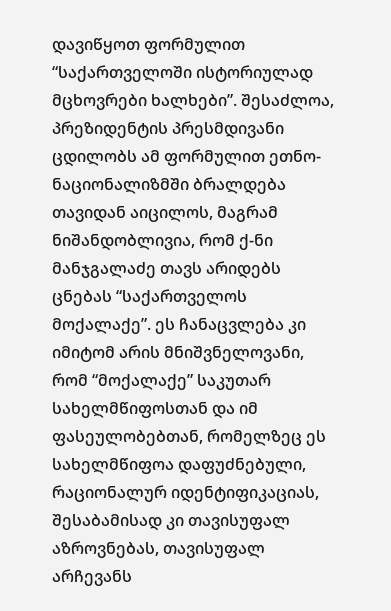დავიწყოთ ფორმულით “საქართველოში ისტორიულად მცხოვრები ხალხები”. შესაძლოა, პრეზიდენტის პრესმდივანი ცდილობს ამ ფორმულით ეთნო-ნაციონალიზმში ბრალდება თავიდან აიცილოს, მაგრამ ნიშანდობლივია, რომ ქ-ნი მანჯგალაძე თავს არიდებს ცნებას “საქართველოს მოქალაქე”. ეს ჩანაცვლება კი იმიტომ არის მნიშვნელოვანი, რომ “მოქალაქე” საკუთარ სახელმწიფოსთან და იმ ფასეულობებთან, რომელზეც ეს სახელმწიფოა დაფუძნებული, რაციონალურ იდენტიფიკაციას, შესაბამისად კი თავისუფალ აზროვნებას, თავისუფალ არჩევანს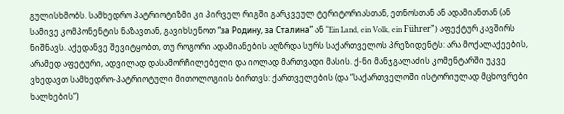გულისხმობს. სამხედრო პატრიოტიზმი კი პირველ რიგში გარკვეულ ტერიტორიასთან, ეთნოსთან ან ადამიანთან (ან სამივე კომპონენტის ნაზავთან, გავიხსენოთ “за Родину, за Сталина” ან “Ein Land, ein Volk, ein Führer”) აფექტურ კავშირს ნიშნავს. აქედანვე შევიტყობთ, თუ როგორი ადამიანების აღზრდა სურს საქართველოს პრეზიდენტს: არა მოქალაქეების, არამედ აფეტური, ადვილად დასამორჩილებელი და იოლად მართვადი მასის. ქ-ნი მანჯგალაძის კომენტარში უკვე ვხედავთ სამხედრო-პატრიოტული მითოლოგიის ბირთვს: ქართველების (და “საქართველოში ისტორიულად მცხოვრები ხალხების”)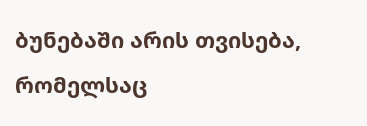ბუნებაში არის თვისება, რომელსაც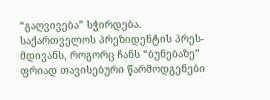“გაღვივება” სჭირდება. საქართველოს პრეზიდენტის პრეს-მდივანს, როგორც ჩანს “ბუნებაზე” ფრიად თავისებური წარმოდგენები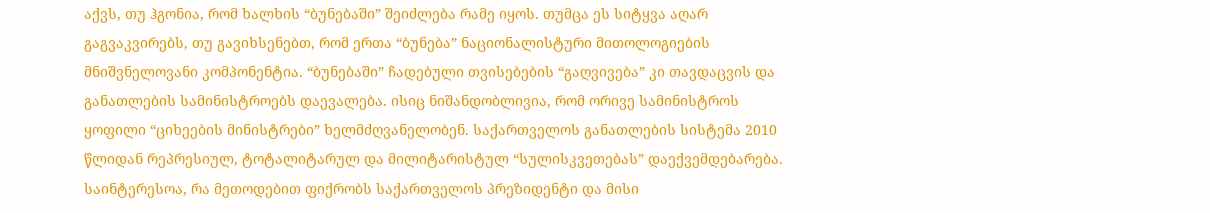აქვს, თუ ჰგონია, რომ ხალხის “ბუნებაში” შეიძლება რამე იყოს. თუმცა ეს სიტყვა აღარ გაგვაკვირებს, თუ გავიხსენებთ, რომ ერთა “ბუნება” ნაციონალისტური მითოლოგიების მნიშვნელოვანი კომპონენტია. “ბუნებაში” ჩადებული თვისებების “გაღვივება” კი თავდაცვის და განათლების სამინისტროებს დაევალება. ისიც ნიშანდობლივია, რომ ორივე სამინისტროს ყოფილი “ციხეების მინისტრები” ხელმძღვანელობენ. საქართველოს განათლების სისტემა 2010 წლიდან რეპრესიულ, ტოტალიტარულ და მილიტარისტულ “სულისკვეთებას” დაექვემდებარება.
საინტერესოა, რა მეთოდებით ფიქრობს საქართველოს პრეზიდენტი და მისი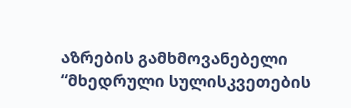აზრების გამხმოვანებელი “მხედრული სულისკვეთების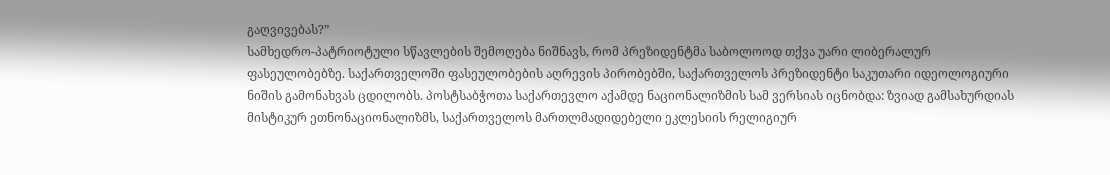გაღვივებას?”
სამხედრო-პატრიოტული სწავლების შემოღება ნიშნავს, რომ პრეზიდენტმა საბოლოოდ თქვა უარი ლიბერალურ ფასეულობებზე. საქართველოში ფასეულობების აღრევის პირობებში, საქართველოს პრეზიდენტი საკუთარი იდეოლოგიური ნიშის გამონახვას ცდილობს. პოსტსაბჭოთა საქართევლო აქამდე ნაციონალიზმის სამ ვერსიას იცნობდა: ზვიად გამსახურდიას მისტიკურ ეთნონაციონალიზმს, საქართველოს მართლმადიდებელი ეკლესიის რელიგიურ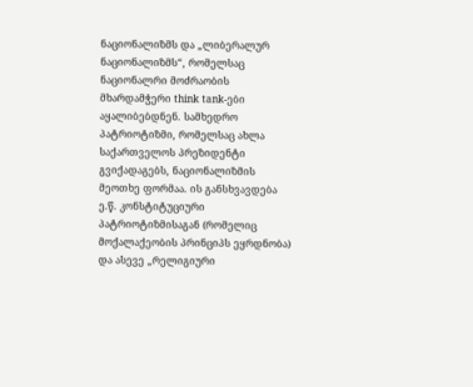ნაციონალიზმს და „ლიბერალურ ნაციონალიზმს“, რომელსაც ნაციონალრი მოძრაობის მხარდამჭერი think tank-ები აყალიბებდნენ. სამხედრო პატრიოტიზმი, რომელსაც ახლა საქართველოს პრეზიდენტი გვიქადაგებს, ნაციონალიზმის მეოთხე ფორმაა. ის განსხვავდება ე.წ. კონსტიტუციური პატრიოტიზმისაგან (რომელიც მოქალაქეობის პრინციპს ეყრდნობა) და ასევე „რელიგიური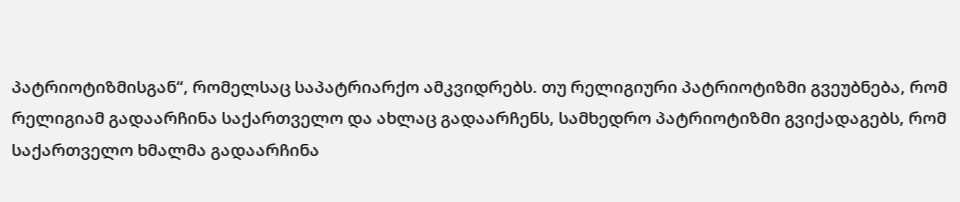პატრიოტიზმისგან“, რომელსაც საპატრიარქო ამკვიდრებს. თუ რელიგიური პატრიოტიზმი გვეუბნება, რომ რელიგიამ გადაარჩინა საქართველო და ახლაც გადაარჩენს, სამხედრო პატრიოტიზმი გვიქადაგებს, რომ საქართველო ხმალმა გადაარჩინა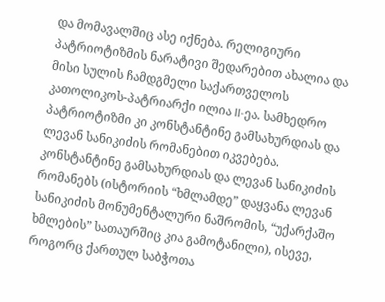და მომავალშიც ასე იქნება. რელიგიური პატრიოტიზმის ნარატივი შედარებით ახალია და მისი სულის ჩამდგმელი საქართველოს კათოლიკოს-პატრიარქი ილია II-ეა. სამხედრო პატრიოტიზმი კი კონსტანტინე გამსახურდიას და ლევან სანიკიძის რომანებით იკვებება.
კონსტანტინე გამსახურდიას და ლევან სანიკიძის რომანებს (ისტორიის “ხმლამდე” დაყვანა ლევან სანიკიძის მონუმენტალური ნაშრომის, “უქარქაშო ხმლების” სათაურშიც კია გამოტანილი), ისევე, როგორც ქართულ საბჭოთა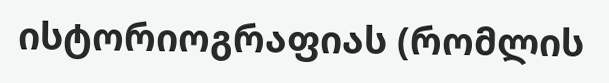ისტორიოგრაფიას (რომლის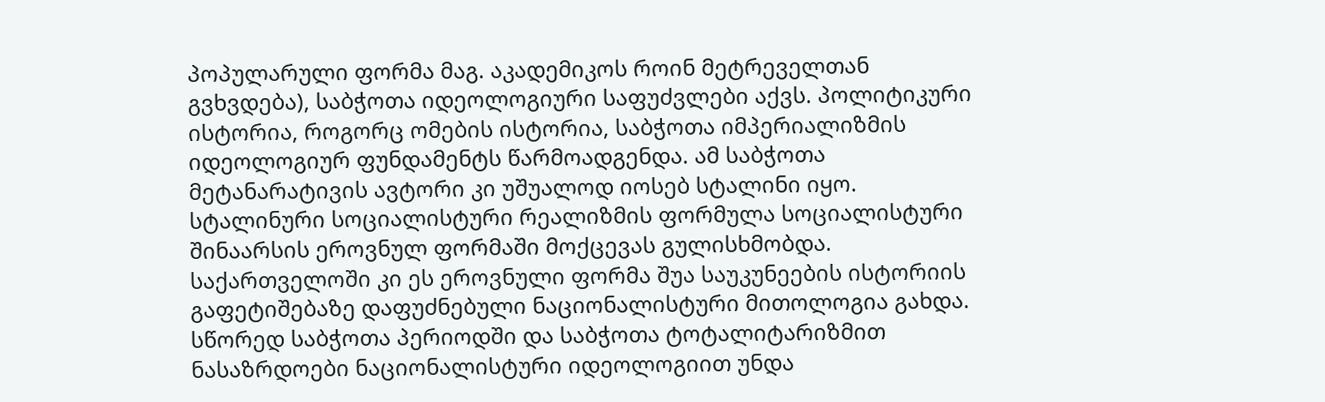პოპულარული ფორმა მაგ. აკადემიკოს როინ მეტრეველთან გვხვდება), საბჭოთა იდეოლოგიური საფუძვლები აქვს. პოლიტიკური ისტორია, როგორც ომების ისტორია, საბჭოთა იმპერიალიზმის იდეოლოგიურ ფუნდამენტს წარმოადგენდა. ამ საბჭოთა მეტანარატივის ავტორი კი უშუალოდ იოსებ სტალინი იყო. სტალინური სოციალისტური რეალიზმის ფორმულა სოციალისტური შინაარსის ეროვნულ ფორმაში მოქცევას გულისხმობდა. საქართველოში კი ეს ეროვნული ფორმა შუა საუკუნეების ისტორიის გაფეტიშებაზე დაფუძნებული ნაციონალისტური მითოლოგია გახდა. სწორედ საბჭოთა პერიოდში და საბჭოთა ტოტალიტარიზმით ნასაზრდოები ნაციონალისტური იდეოლოგიით უნდა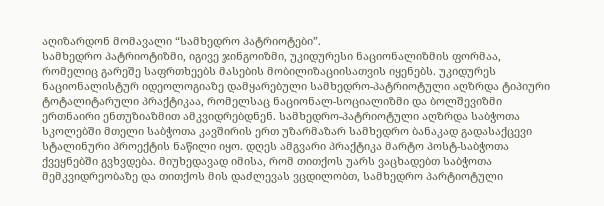აღიზარდონ მომავალი “სამხედრო პატრიოტები”.
სამხედრო პატრიოტიზმი, იგივე ჯინგოიზმი, უკიდურესი ნაციონალიზმის ფორმაა, რომელიც გარეშე საფრთხეებს მასების მობილიზაციისათვის იყენებს. უკიდურეს ნაციონალისტურ იდეოლოგიაზე დამყარებული სამხედრო-პატრიოტული აღზრდა ტიპიური ტოტალიტარული პრაქტიკაა, რომელსაც ნაციონალ-სოციალიზმი და ბოლშევიზმი ერთნაირი ენთუზიაზმით ამკვიდრებდნენ. სამხედრო-პატრიოტული აღზრდა საბჭოთა სკოლებში მთელი საბჭოთა კავშირის ერთ უზარმაზარ სამხედრო ბანაკად გადასაქცევი სტალინური პროექტის ნაწილი იყო. დღეს ამგვარი პრაქტიკა მარტო პოსტ-საბჭოთა ქვეყნებში გვხვდება. მიუხედავად იმისა, რომ თითქოს უარს ვაცხადებთ საბჭოთა მემკვიდრეობაზე და თითქოს მის დაძლევას ვცდილობთ, სამხედრო პარტიოტული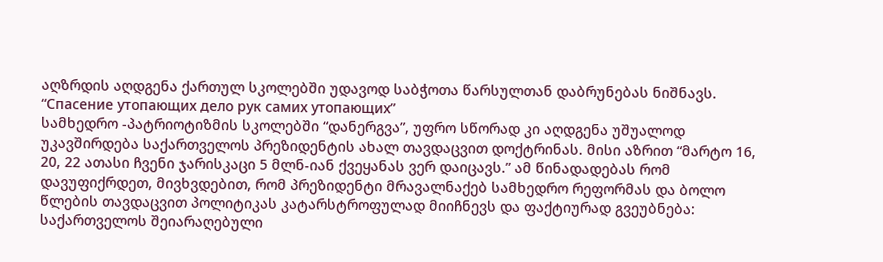აღზრდის აღდგენა ქართულ სკოლებში უდავოდ საბჭოთა წარსულთან დაბრუნებას ნიშნავს.
“Спасение утопающих дело рук самих утопающих”
სამხედრო -პატრიოტიზმის სკოლებში “დანერგვა”, უფრო სწორად კი აღდგენა უშუალოდ უკავშირდება საქართველოს პრეზიდენტის ახალ თავდაცვით დოქტრინას. მისი აზრით “მარტო 16, 20, 22 ათასი ჩვენი ჯარისკაცი 5 მლნ-იან ქვეყანას ვერ დაიცავს.” ამ წინადადებას რომ დავუფიქრდეთ, მივხვდებით, რომ პრეზიდენტი მრავალნაქებ სამხედრო რეფორმას და ბოლო წლების თავდაცვით პოლიტიკას კატარსტროფულად მიიჩნევს და ფაქტიურად გვეუბნება: საქართველოს შეიარაღებული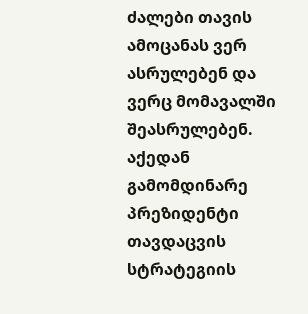ძალები თავის ამოცანას ვერ ასრულებენ და ვერც მომავალში შეასრულებენ. აქედან გამომდინარე პრეზიდენტი თავდაცვის სტრატეგიის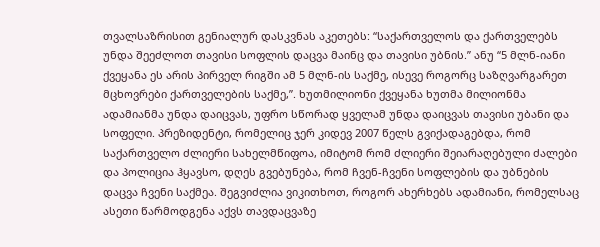თვალსაზრისით გენიალურ დასკვნას აკეთებს: “საქართველოს და ქართველებს უნდა შეეძლოთ თავისი სოფლის დაცვა მაინც და თავისი უბნის.” ანუ “5 მლნ-იანი ქვეყანა ეს არის პირველ რიგში ამ 5 მლნ-ის საქმე, ისევე როგორც საზღვარგარეთ მცხოვრები ქართველების საქმე,”. ხუთმილიონი ქვეყანა ხუთმა მილიონმა ადამიანმა უნდა დაიცვას, უფრო სწორად ყველამ უნდა დაიცვას თავისი უბანი და სოფელი. პრეზიდენტი, რომელიც ჯერ კიდევ 2007 წელს გვიქადაგებდა, რომ საქართველო ძლიერი სახელმწიფოა, იმიტომ რომ ძლიერი შეიარაღებული ძალები და პოლიცია ჰყავსო, დღეს გვებუნება, რომ ჩვენ-ჩვენი სოფლების და უბნების დაცვა ჩვენი საქმეა. შეგვიძლია ვიკითხოთ, როგორ ახერხებს ადამიანი, რომელსაც ასეთი წარმოდგენა აქვს თავდაცვაზე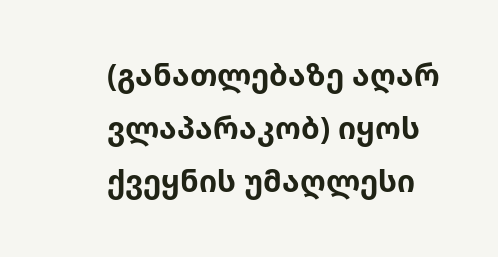(განათლებაზე აღარ ვლაპარაკობ) იყოს ქვეყნის უმაღლესი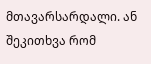მთავარსარდალი. ან შეკითხვა რომ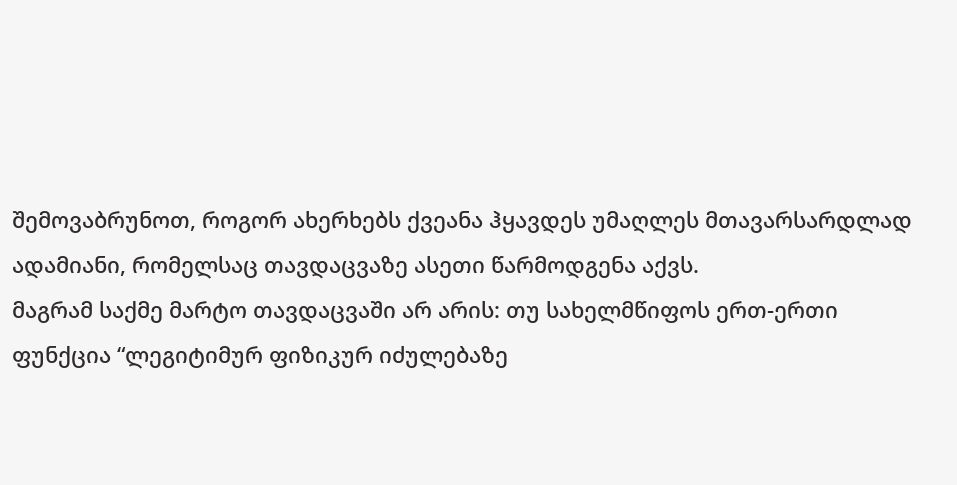შემოვაბრუნოთ, როგორ ახერხებს ქვეანა ჰყავდეს უმაღლეს მთავარსარდლად ადამიანი, რომელსაც თავდაცვაზე ასეთი წარმოდგენა აქვს.
მაგრამ საქმე მარტო თავდაცვაში არ არის: თუ სახელმწიფოს ერთ-ერთი ფუნქცია “ლეგიტიმურ ფიზიკურ იძულებაზე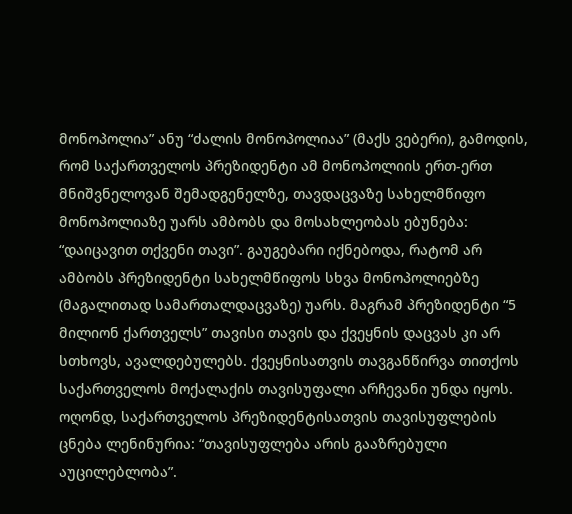მონოპოლია” ანუ “ძალის მონოპოლიაა” (მაქს ვებერი), გამოდის, რომ საქართველოს პრეზიდენტი ამ მონოპოლიის ერთ-ერთ მნიშვნელოვან შემადგენელზე, თავდაცვაზე სახელმწიფო მონოპოლიაზე უარს ამბობს და მოსახლეობას ებუნება: “დაიცავით თქვენი თავი”. გაუგებარი იქნებოდა, რატომ არ ამბობს პრეზიდენტი სახელმწიფოს სხვა მონოპოლიებზე (მაგალითად სამართალდაცვაზე) უარს. მაგრამ პრეზიდენტი “5 მილიონ ქართველს” თავისი თავის და ქვეყნის დაცვას კი არ სთხოვს, ავალდებულებს. ქვეყნისათვის თავგანწირვა თითქოს საქართველოს მოქალაქის თავისუფალი არჩევანი უნდა იყოს. ოღონდ, საქართველოს პრეზიდენტისათვის თავისუფლების ცნება ლენინურია: “თავისუფლება არის გააზრებული აუცილებლობა”.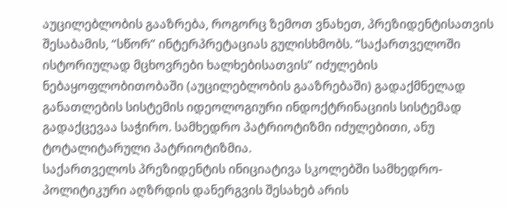აუცილებლობის გააზრება, როგორც ზემოთ ვნახეთ, პრეზიდენტისათვის შესაბამის, “სწორ” ინტერპრეტაციას გულისხმობს. “საქართველოში ისტორიულად მცხოვრები ხალხებისათვის” იძულების ნებაყოფლობითობაში (აუცილებლობის გააზრებაში) გადაქმნელად განათლების სისტემის იდეოლოგიური ინდოქტრინაციის სისტემად გადაქცევაა საჭირო. სამხედრო პატრიოტიზმი იძულებითი, ანუ ტოტალიტარული პატრიოტიზმია.
საქართველოს პრეზიდენტის ინიციატივა სკოლებში სამხედრო-პოლიტიკური აღზრდის დანერგვის შესახებ არის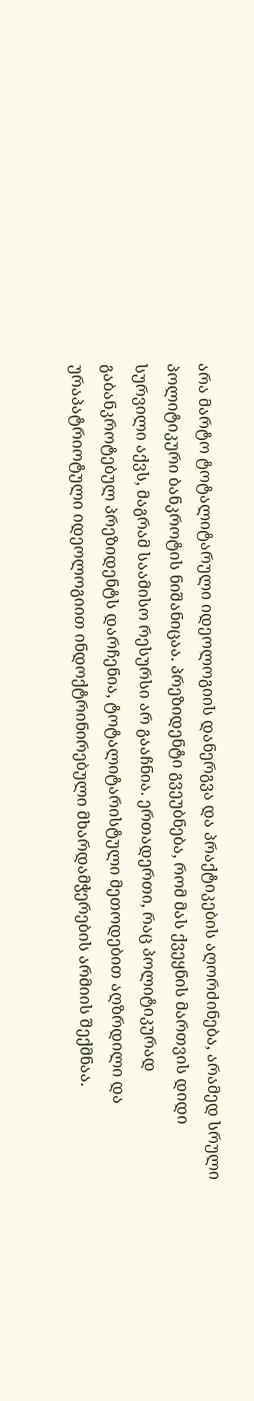არა მარტო ტოტალიტარული იდეოლოგიის დანერგვა და პრაქტიკების აღორძინება, არამედ სრული პოლიტიკური ბანკროტის ნიშანიცაა. პრეზიდენტი გვეუბნება, რომ მას ქვეყნის მართვის დიდი სურვილი აქვს, მაგრამ საამისო რესურსი არ გააჩნია. ერთადერთი, რაც პოლიტიკურად გაბანკროტებულ პრეზიდენტს დარჩენია, ტოტალიტარისტული მეთოდებით აღზრდილი და ურაპატრიოტული იდეოლოგიით ინდოქტრინირებული მხარდამჭერების არმიის შექმნაა.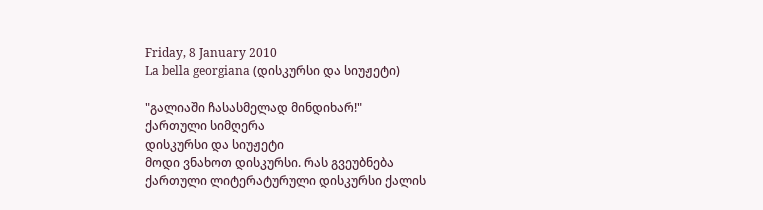Friday, 8 January 2010
La bella georgiana (დისკურსი და სიუჟეტი)

"გალიაში ჩასასმელად მინდიხარ!"
ქართული სიმღერა
დისკურსი და სიუჟეტი
მოდი ვნახოთ დისკურსი. რას გვეუბნება ქართული ლიტერატურული დისკურსი ქალის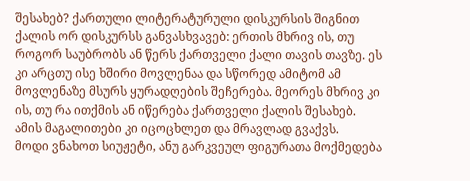შესახებ? ქართული ლიტერატურული დისკურსის შიგნით ქალის ორ დისკურსს განვასხვავებ: ერთის მხრივ ის, თუ როგორ საუბრობს ან წერს ქართველი ქალი თავის თავზე. ეს კი არცთუ ისე ხშირი მოვლენაა და სწორედ ამიტომ ამ მოვლენაზე მსურს ყურადღების შეჩერება. მეორეს მხრივ კი ის, თუ რა ითქმის ან იწერება ქართველი ქალის შესახებ. ამის მაგალითები კი იცოცხლეთ და მრავლად გვაქვს.
მოდი ვნახოთ სიუჟეტი, ანუ გარკვეულ ფიგურათა მოქმედება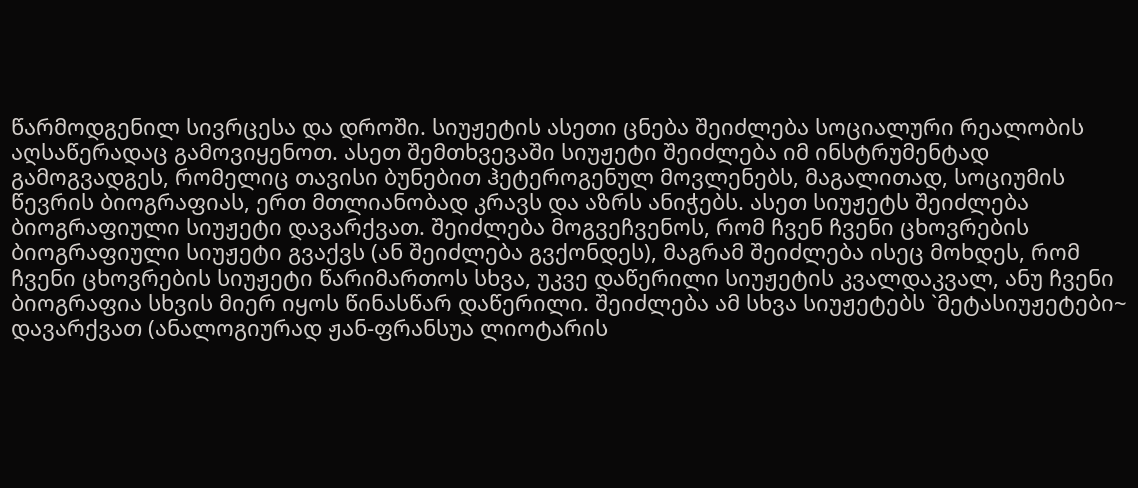წარმოდგენილ სივრცესა და დროში. სიუჟეტის ასეთი ცნება შეიძლება სოციალური რეალობის აღსაწერადაც გამოვიყენოთ. ასეთ შემთხვევაში სიუჟეტი შეიძლება იმ ინსტრუმენტად გამოგვადგეს, რომელიც თავისი ბუნებით ჰეტეროგენულ მოვლენებს, მაგალითად, სოციუმის წევრის ბიოგრაფიას, ერთ მთლიანობად კრავს და აზრს ანიჭებს. ასეთ სიუჟეტს შეიძლება ბიოგრაფიული სიუჟეტი დავარქვათ. შეიძლება მოგვეჩვენოს, რომ ჩვენ ჩვენი ცხოვრების ბიოგრაფიული სიუჟეტი გვაქვს (ან შეიძლება გვქონდეს), მაგრამ შეიძლება ისეც მოხდეს, რომ ჩვენი ცხოვრების სიუჟეტი წარიმართოს სხვა, უკვე დაწერილი სიუჟეტის კვალდაკვალ, ანუ ჩვენი ბიოგრაფია სხვის მიერ იყოს წინასწარ დაწერილი. შეიძლება ამ სხვა სიუჟეტებს `მეტასიუჟეტები~ დავარქვათ (ანალოგიურად ჟან-ფრანსუა ლიოტარის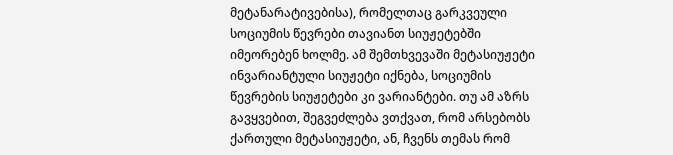მეტანარატივებისა), რომელთაც გარკვეული სოციუმის წევრები თავიანთ სიუჟეტებში იმეორებენ ხოლმე. ამ შემთხვევაში მეტასიუჟეტი ინვარიანტული სიუჟეტი იქნება, სოციუმის წევრების სიუჟეტები კი ვარიანტები. თუ ამ აზრს გავყვებით, შეგვეძლება ვთქვათ, რომ არსებობს ქართული მეტასიუჟეტი, ან, ჩვენს თემას რომ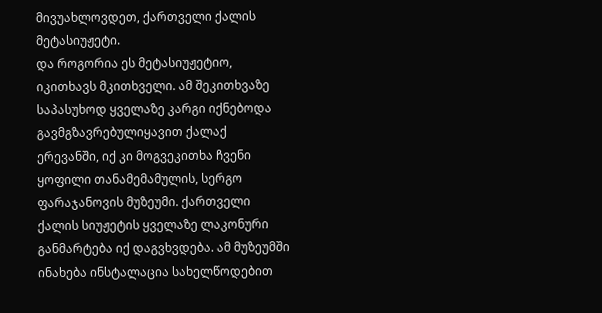მივუახლოვდეთ, ქართველი ქალის მეტასიუჟეტი.
და როგორია ეს მეტასიუჟეტიო, იკითხავს მკითხველი. ამ შეკითხვაზე საპასუხოდ ყველაზე კარგი იქნებოდა გავმგზავრებულიყავით ქალაქ ერევანში, იქ კი მოგვეკითხა ჩვენი ყოფილი თანამემამულის, სერგო ფარაჯანოვის მუზეუმი. ქართველი ქალის სიუჟეტის ყველაზე ლაკონური განმარტება იქ დაგვხვდება. ამ მუზეუმში ინახება ინსტალაცია სახელწოდებით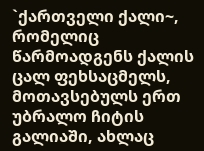`ქართველი ქალი~, რომელიც წარმოადგენს ქალის ცალ ფეხსაცმელს, მოთავსებულს ერთ უბრალო ჩიტის გალიაში, ახლაც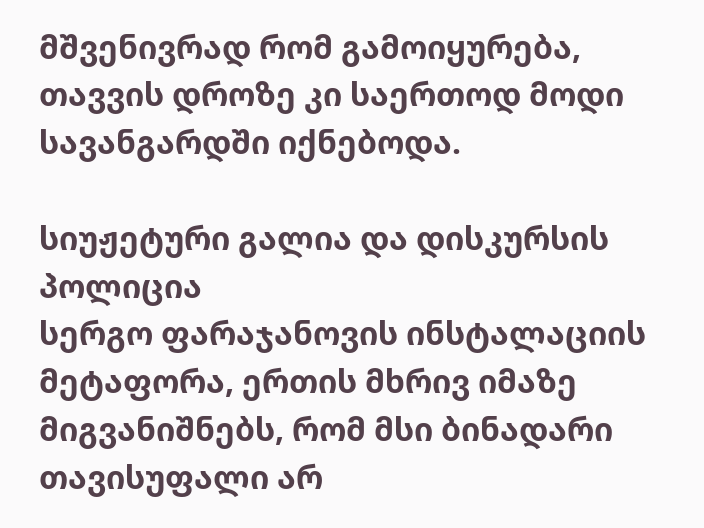მშვენივრად რომ გამოიყურება, თავვის დროზე კი საერთოდ მოდი სავანგარდში იქნებოდა.

სიუჟეტური გალია და დისკურსის პოლიცია
სერგო ფარაჯანოვის ინსტალაციის მეტაფორა, ერთის მხრივ იმაზე მიგვანიშნებს, რომ მსი ბინადარი თავისუფალი არ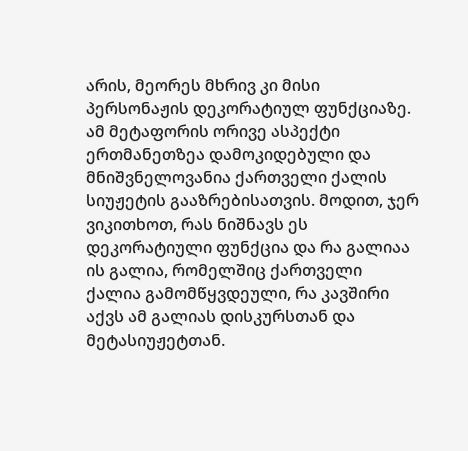არის, მეორეს მხრივ კი მისი პერსონაჟის დეკორატიულ ფუნქციაზე. ამ მეტაფორის ორივე ასპექტი ერთმანეთზეა დამოკიდებული და მნიშვნელოვანია ქართველი ქალის სიუჟეტის გააზრებისათვის. მოდით, ჯერ ვიკითხოთ, რას ნიშნავს ეს დეკორატიული ფუნქცია და რა გალიაა ის გალია, რომელშიც ქართველი ქალია გამომწყვდეული, რა კავშირი აქვს ამ გალიას დისკურსთან და მეტასიუჟეტთან.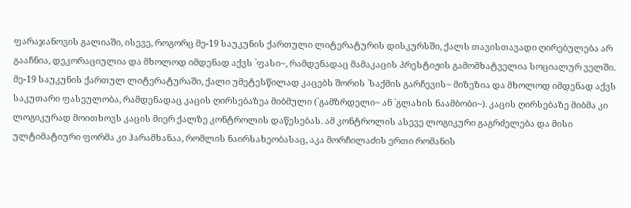ფარაჯანოვის გალიაში, ისევე, როგორც მე-19 საუკუნის ქართული ლიტერატურის დისკურსში, ქალს თავისთავადი ღირებულება არ გააჩნია, დეკორაციულია და მხოლოდ იმდენად აქვს `ფასი~, რამდენადაც მამაკაცის პრესტიჟის გამომხატველია სოციალურ ველში. მე-19 საუკუნის ქართულ ლიტერატურაში, ქალი უმეტესწილად კაცებს შორის `საქმის გარჩევის~ მიზეზია და მხოლოდ იმდენად აქვს საკუთარი ფასეულობა, რამდენადაც კაცის ღირსებაზეა მიბმული (`გამზრდელი~ ან `გლახის ნაამბობი~). კაცის ღირსებაზე მიბმა კი ლოგიკურად მოითხოვს კაცის მიერ ქალზე კონტროლის დაწესებას. ამ კონტროლის ასევე ლოგიკური გაგრძელება და მისი ულტიმატიური ფორმა კი ჰარამხანაა, რომლის ნაირსახეობასაც, აკა მორჩილაძის ერთი რომანის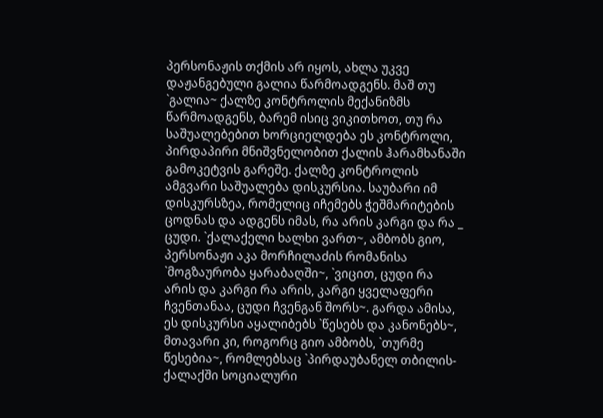პერსონაჟის თქმის არ იყოს, ახლა უკვე დაჟანგებული გალია წარმოადგენს. მაშ თუ `გალია~ ქალზე კონტროლის მექანიზმს წარმოადგენს, ბარემ ისიც ვიკითხოთ, თუ რა საშუალებებით ხორციელდება ეს კონტროლი, პირდაპირი მნიშვნელობით ქალის ჰარამხანაში გამოკეტვის გარეშე. ქალზე კონტროლის ამგვარი საშუალება დისკურსია. საუბარი იმ დისკურსზეა, რომელიც იჩემებს ჭეშმარიტების ცოდნას და ადგენს იმას, რა არის კარგი და რა _ ცუდი. `ქალაქელი ხალხი ვართ~, ამბობს გიო, პერსონაჟი აკა მორჩილაძის რომანისა `მოგზაურობა ყარაბაღში~, `ვიცით, ცუდი რა არის და კარგი რა არის, კარგი ყველაფერი ჩვენთანაა, ცუდი ჩვენგან შორს~. გარდა ამისა, ეს დისკურსი აყალიბებს `წესებს და კანონებს~, მთავარი კი, როგორც გიო ამბობს, `თურმე წესებია~, რომლებსაც `პირდაუბანელ თბილის-ქალაქში სოციალური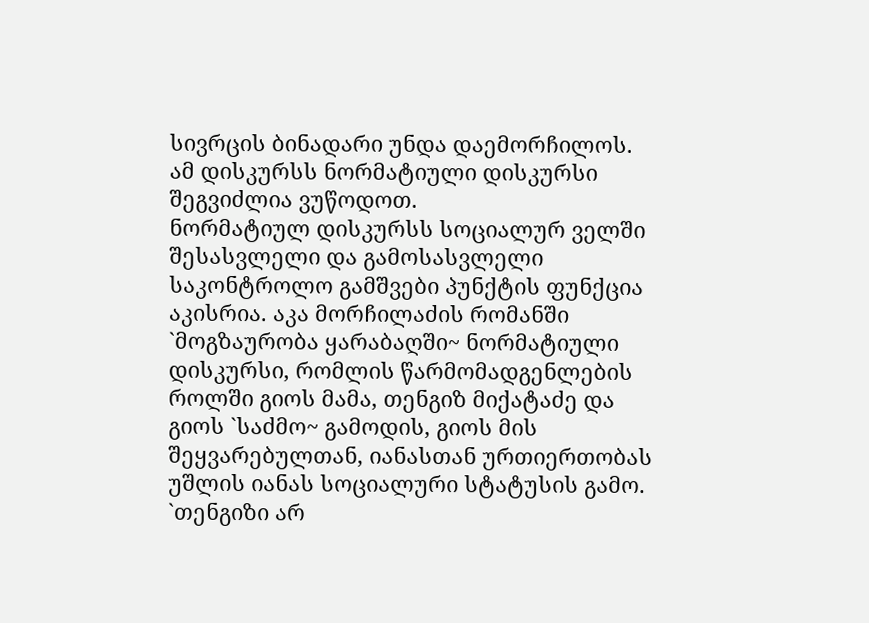სივრცის ბინადარი უნდა დაემორჩილოს. ამ დისკურსს ნორმატიული დისკურსი შეგვიძლია ვუწოდოთ.
ნორმატიულ დისკურსს სოციალურ ველში შესასვლელი და გამოსასვლელი საკონტროლო გამშვები პუნქტის ფუნქცია აკისრია. აკა მორჩილაძის რომანში `მოგზაურობა ყარაბაღში~ ნორმატიული დისკურსი, რომლის წარმომადგენლების როლში გიოს მამა, თენგიზ მიქატაძე და გიოს `საძმო~ გამოდის, გიოს მის შეყვარებულთან, იანასთან ურთიერთობას უშლის იანას სოციალური სტატუსის გამო. `თენგიზი არ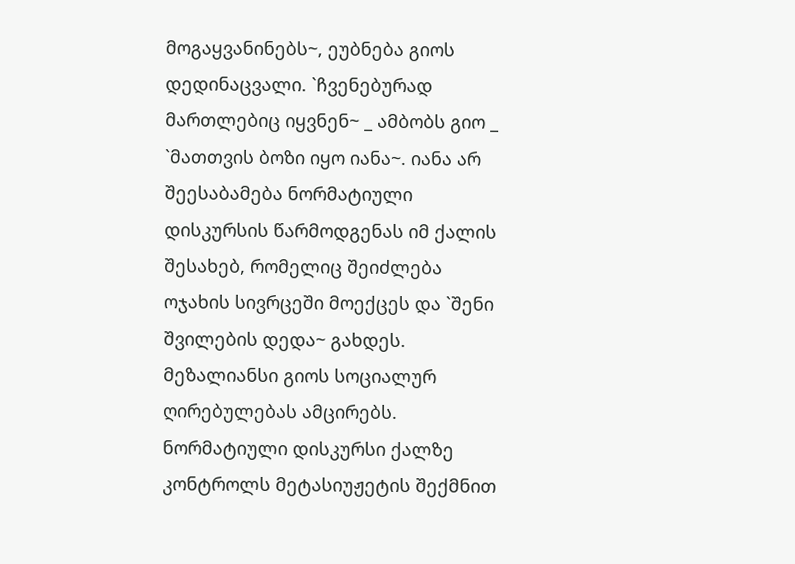მოგაყვანინებს~, ეუბნება გიოს დედინაცვალი. `ჩვენებურად მართლებიც იყვნენ~ _ ამბობს გიო _ `მათთვის ბოზი იყო იანა~. იანა არ შეესაბამება ნორმატიული დისკურსის წარმოდგენას იმ ქალის შესახებ, რომელიც შეიძლება ოჯახის სივრცეში მოექცეს და `შენი შვილების დედა~ გახდეს. მეზალიანსი გიოს სოციალურ ღირებულებას ამცირებს.
ნორმატიული დისკურსი ქალზე კონტროლს მეტასიუჟეტის შექმნით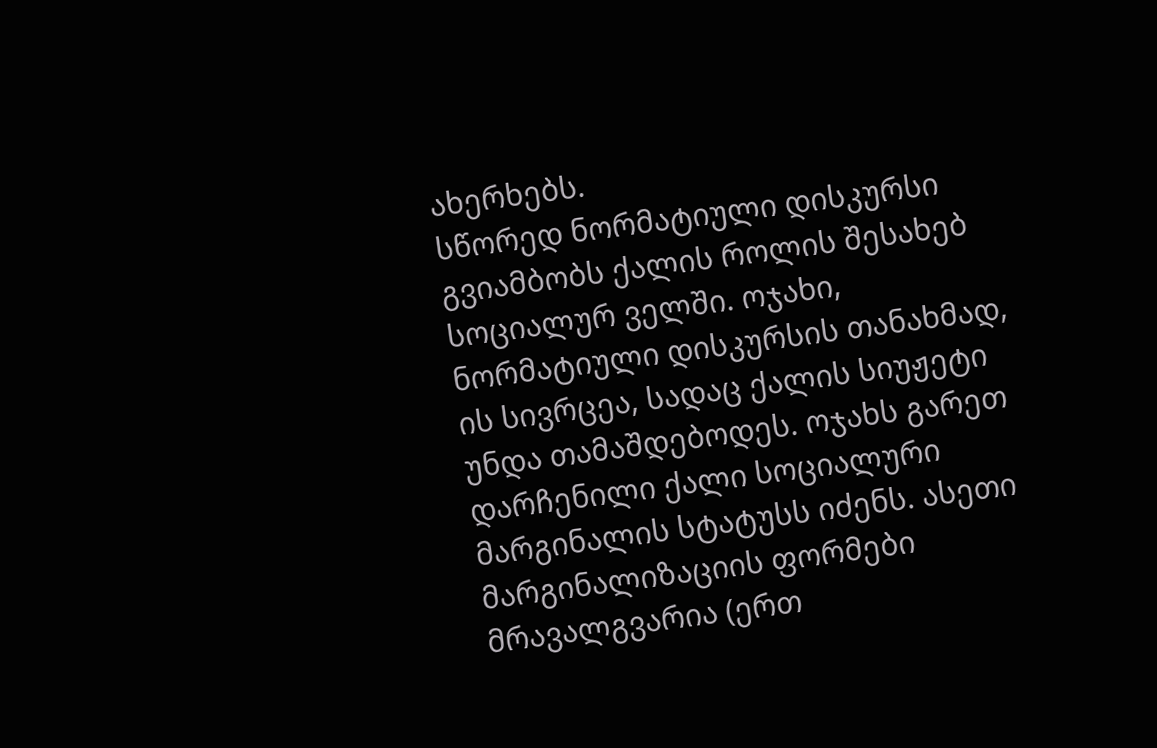ახერხებს.
სწორედ ნორმატიული დისკურსი გვიამბობს ქალის როლის შესახებ სოციალურ ველში. ოჯახი, ნორმატიული დისკურსის თანახმად, ის სივრცეა, სადაც ქალის სიუჟეტი უნდა თამაშდებოდეს. ოჯახს გარეთ დარჩენილი ქალი სოციალური მარგინალის სტატუსს იძენს. ასეთი მარგინალიზაციის ფორმები მრავალგვარია (ერთ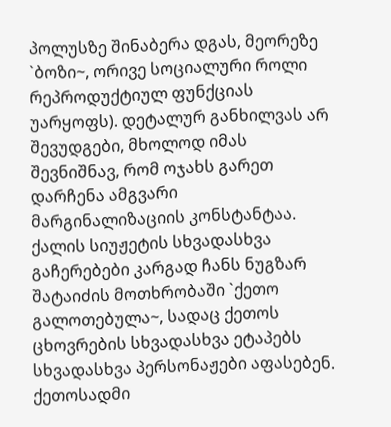პოლუსზე შინაბერა დგას, მეორეზე `ბოზი~, ორივე სოციალური როლი რეპროდუქტიულ ფუნქციას უარყოფს). დეტალურ განხილვას არ შევუდგები, მხოლოდ იმას შევნიშნავ, რომ ოჯახს გარეთ დარჩენა ამგვარი მარგინალიზაციის კონსტანტაა. ქალის სიუჟეტის სხვადასხვა გაჩერებები კარგად ჩანს ნუგზარ შატაიძის მოთხრობაში `ქეთო გალოთებულა~, სადაც ქეთოს ცხოვრების სხვადასხვა ეტაპებს სხვადასხვა პერსონაჟები აფასებენ. ქეთოსადმი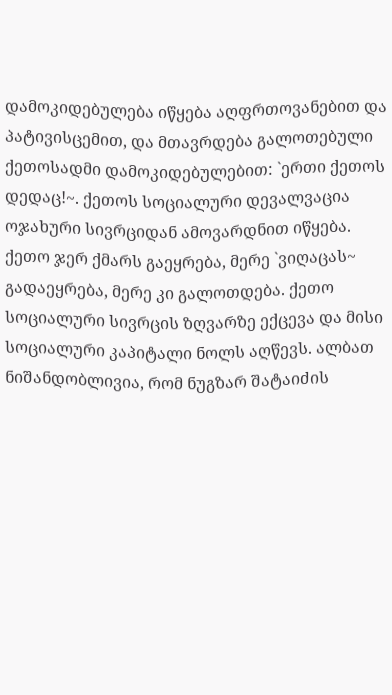დამოკიდებულება იწყება აღფრთოვანებით და პატივისცემით, და მთავრდება გალოთებული ქეთოსადმი დამოკიდებულებით: `ერთი ქეთოს დედაც!~. ქეთოს სოციალური დევალვაცია ოჯახური სივრციდან ამოვარდნით იწყება. ქეთო ჯერ ქმარს გაეყრება, მერე `ვიღაცას~ გადაეყრება, მერე კი გალოთდება. ქეთო სოციალური სივრცის ზღვარზე ექცევა და მისი სოციალური კაპიტალი ნოლს აღწევს. ალბათ ნიშანდობლივია, რომ ნუგზარ შატაიძის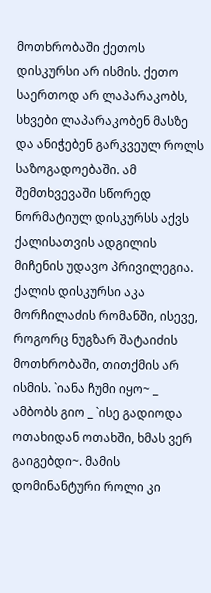მოთხრობაში ქეთოს დისკურსი არ ისმის. ქეთო საერთოდ არ ლაპარაკობს, სხვები ლაპარაკობენ მასზე და ანიჭებენ გარკვეულ როლს საზოგადოებაში. ამ შემთხვევაში სწორედ ნორმატიულ დისკურსს აქვს ქალისათვის ადგილის მიჩენის უდავო პრივილეგია.
ქალის დისკურსი აკა მორჩილაძის რომანში, ისევე, როგორც ნუგზარ შატაიძის მოთხრობაში, თითქმის არ ისმის. `იანა ჩუმი იყო~ _ ამბობს გიო _ `ისე გადიოდა ოთახიდან ოთახში, ხმას ვერ გაიგებდი~. მამის დომინანტური როლი კი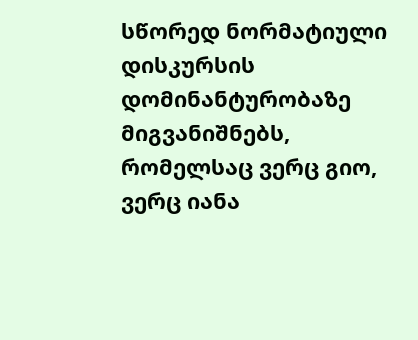სწორედ ნორმატიული დისკურსის დომინანტურობაზე მიგვანიშნებს, რომელსაც ვერც გიო, ვერც იანა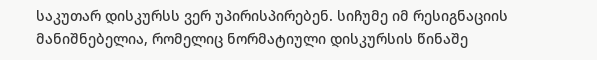საკუთარ დისკურსს ვერ უპირისპირებენ. სიჩუმე იმ რესიგნაციის მანიშნებელია, რომელიც ნორმატიული დისკურსის წინაშე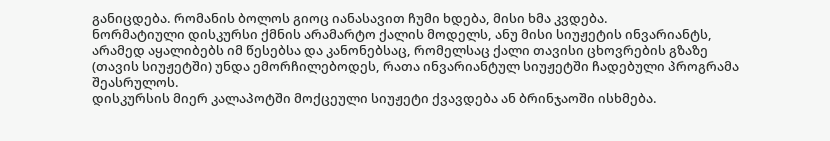განიცდება. რომანის ბოლოს გიოც იანასავით ჩუმი ხდება, მისი ხმა კვდება.
ნორმატიული დისკურსი ქმნის არამარტო ქალის მოდელს, ანუ მისი სიუჟეტის ინვარიანტს, არამედ აყალიბებს იმ წესებსა და კანონებსაც, რომელსაც ქალი თავისი ცხოვრების გზაზე (თავის სიუჟეტში) უნდა ემორჩილებოდეს, რათა ინვარიანტულ სიუჟეტში ჩადებული პროგრამა შეასრულოს.
დისკურსის მიერ კალაპოტში მოქცეული სიუჟეტი ქვავდება ან ბრინჯაოში ისხმება.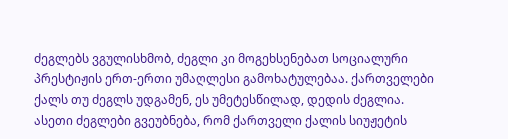ძეგლებს ვგულისხმობ, ძეგლი კი მოგეხსენებათ სოციალური პრესტიჟის ერთ-ერთი უმაღლესი გამოხატულებაა. ქართველები ქალს თუ ძეგლს უდგამენ, ეს უმეტესწილად, დედის ძეგლია. ასეთი ძეგლები გვეუბნება, რომ ქართველი ქალის სიუჟეტის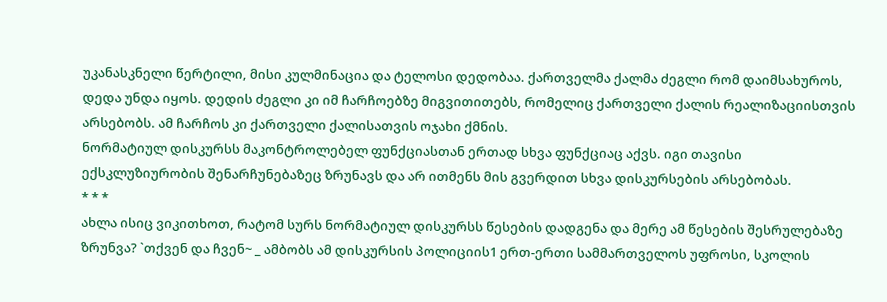უკანასკნელი წერტილი, მისი კულმინაცია და ტელოსი დედობაა. ქართველმა ქალმა ძეგლი რომ დაიმსახუროს, დედა უნდა იყოს. დედის ძეგლი კი იმ ჩარჩოებზე მიგვითითებს, რომელიც ქართველი ქალის რეალიზაციისთვის არსებობს. ამ ჩარჩოს კი ქართველი ქალისათვის ოჯახი ქმნის.
ნორმატიულ დისკურსს მაკონტროლებელ ფუნქციასთან ერთად სხვა ფუნქციაც აქვს. იგი თავისი ექსკლუზიურობის შენარჩუნებაზეც ზრუნავს და არ ითმენს მის გვერდით სხვა დისკურსების არსებობას.
* * *
ახლა ისიც ვიკითხოთ, რატომ სურს ნორმატიულ დისკურსს წესების დადგენა და მერე ამ წესების შესრულებაზე ზრუნვა? `თქვენ და ჩვენ~ _ ამბობს ამ დისკურსის პოლიციის1 ერთ-ერთი სამმართველოს უფროსი, სკოლის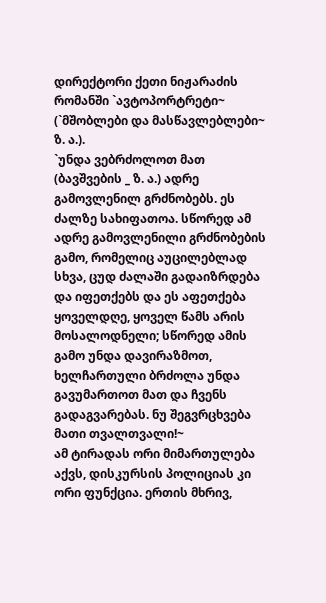დირექტორი ქეთი ნიჟარაძის რომანში `ავტოპორტრეტი~ (`მშობლები და მასწავლებლები~ ზ. ა.).
`უნდა ვებრძოლოთ მათ (ბავშვების _ ზ. ა.) ადრე გამოვლენილ გრძნობებს. ეს ძალზე სახიფათოა. სწორედ ამ ადრე გამოვლენილი გრძნობების გამო, რომელიც აუცილებლად სხვა, ცუდ ძალაში გადაიზრდება და იფეთქებს და ეს აფეთქება ყოველდღე, ყოველ წამს არის მოსალოდნელი; სწორედ ამის გამო უნდა დავირაზმოთ, ხელჩართული ბრძოლა უნდა გავუმართოთ მათ და ჩვენს გადაგვარებას. ნუ შეგვრცხვება მათი თვალთვალი!~
ამ ტირადას ორი მიმართულება აქვს, დისკურსის პოლიციას კი ორი ფუნქცია. ერთის მხრივ,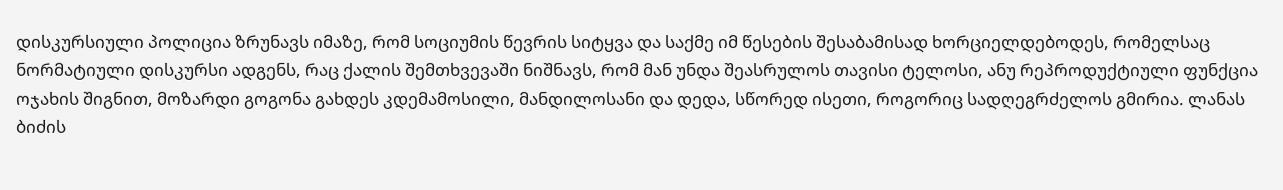დისკურსიული პოლიცია ზრუნავს იმაზე, რომ სოციუმის წევრის სიტყვა და საქმე იმ წესების შესაბამისად ხორციელდებოდეს, რომელსაც ნორმატიული დისკურსი ადგენს, რაც ქალის შემთხვევაში ნიშნავს, რომ მან უნდა შეასრულოს თავისი ტელოსი, ანუ რეპროდუქტიული ფუნქცია ოჯახის შიგნით, მოზარდი გოგონა გახდეს კდემამოსილი, მანდილოსანი და დედა, სწორედ ისეთი, როგორიც სადღეგრძელოს გმირია. ლანას ბიძის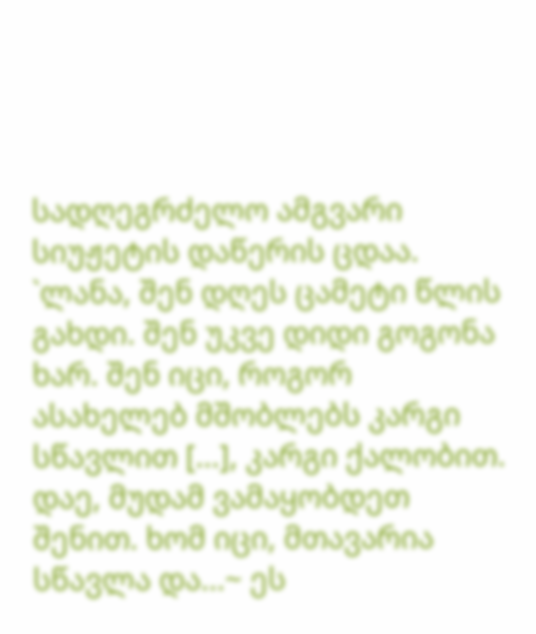სადღეგრძელო ამგვარი სიუჟეტის დაწერის ცდაა. `ლანა, შენ დღეს ცამეტი წლის გახდი. შენ უკვე დიდი გოგონა ხარ. შენ იცი, როგორ ასახელებ მშობლებს კარგი სწავლით [...], კარგი ქალობით. დაე, მუდამ ვამაყობდეთ შენით. ხომ იცი, მთავარია სწავლა და...~ ეს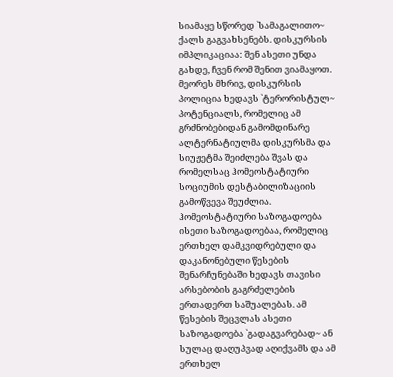სიამაყე სწორედ `სამაგალითო~ ქალს გაგვახსენებს. დისკურსის იმპლიკაციაა: შენ ასეთი უნდა გახდე, ჩვენ რომ შენით ვიამაყოთ.
მეორეს მხრივ, დისკურსის პოლიცია ხედავს `ტერორისტულ~ პოტენციალს, რომელიც ამ გრძნობებიდან გამომდინარე ალტერნატიულმა დისკურსმა და სიუჟეტმა შეიძლება შვას და რომელსაც ჰომეოსტატიური სოციუმის დესტაბილიზაციის გამოწვევა შეუძლია. ჰომეოსტატიური საზოგადოება ისეთი საზოგადოებაა, რომელიც ერთხელ დამკვიდრებული და დაკანონებული წესების შენარჩუნებაში ხედავს თავისი არსებობის გაგრძელების ერთადერთ საშუალებას. ამ წესების შეცვლას ასეთი საზოგადოება `გადაგვარებად~ ან სულაც დაღუპვად აღიქვამს და ამ ერთხელ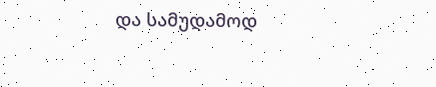და სამუდამოდ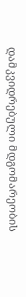დამკვიდრებული მდგომარეობის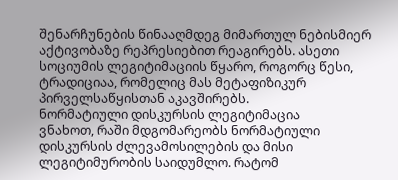შენარჩუნების წინააღმდეგ მიმართულ ნებისმიერ აქტივობაზე რეპრესიებით რეაგირებს. ასეთი სოციუმის ლეგიტიმაციის წყარო, როგორც წესი, ტრადიციაა, რომელიც მას მეტაფიზიკურ პირველსაწყისთან აკავშირებს.
ნორმატიული დისკურსის ლეგიტიმაცია
ვნახოთ, რაში მდგომარეობს ნორმატიული დისკურსის ძლევამოსილების და მისი ლეგიტიმურობის საიდუმლო. რატომ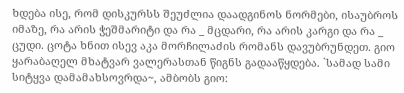ხდება ისე, რომ დისკურსს შეუძლია დაადგინოს ნორმები, ისაუბროს იმაზე, რა არის ჭეშმარიტი და რა _ მცდარი, რა არის კარგი და რა _ ცუდი. ცოტა ხნით ისევ აკა მორჩილაძის რომანს დავუბრუნდეთ. გიო ყარაბაღელ მხატვარ ვალერასთან წიგნს გადააწყდება. `სამად სამი სიტყვა დამამახსოვრდა~, ამბობს გიო: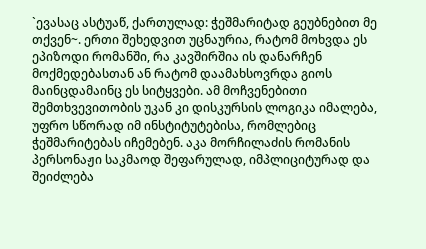`ევასაც ასტუაწ, ქართულად: ჭეშმარიტად გეუბნებით მე თქვენ~. ერთი შეხედვით უცნაურია, რატომ მოხვდა ეს ეპიზოდი რომანში, რა კავშირშია ის დანარჩენ მოქმედებასთან ან რატომ დაამახსოვრდა გიოს მაინცდამაინც ეს სიტყვები. ამ მოჩვენებითი შემთხვევითობის უკან კი დისკურსის ლოგიკა იმალება, უფრო სწორად იმ ინსტიტუტებისა, რომლებიც ჭეშმარიტებას იჩემებენ. აკა მორჩილაძის რომანის პერსონაჟი საკმაოდ შეფარულად, იმპლიციტურად და შეიძლება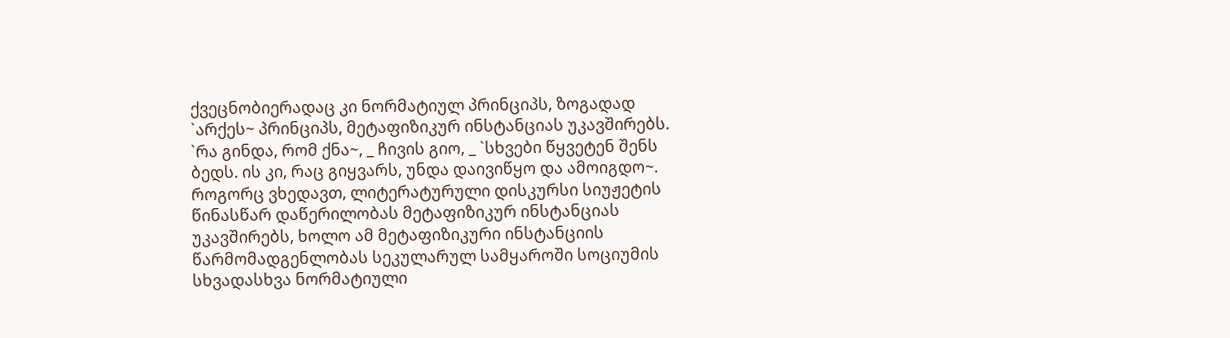ქვეცნობიერადაც კი ნორმატიულ პრინციპს, ზოგადად `არქეს~ პრინციპს, მეტაფიზიკურ ინსტანციას უკავშირებს. `რა გინდა, რომ ქნა~, _ ჩივის გიო, _ `სხვები წყვეტენ შენს ბედს. ის კი, რაც გიყვარს, უნდა დაივიწყო და ამოიგდო~.
როგორც ვხედავთ, ლიტერატურული დისკურსი სიუჟეტის წინასწარ დაწერილობას მეტაფიზიკურ ინსტანციას უკავშირებს, ხოლო ამ მეტაფიზიკური ინსტანციის წარმომადგენლობას სეკულარულ სამყაროში სოციუმის სხვადასხვა ნორმატიული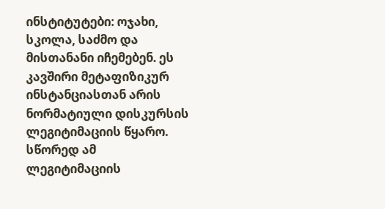ინსტიტუტები: ოჯახი, სკოლა, საძმო და მისთანანი იჩემებენ. ეს კავშირი მეტაფიზიკურ ინსტანციასთან არის ნორმატიული დისკურსის ლეგიტიმაციის წყარო. სწორედ ამ ლეგიტიმაციის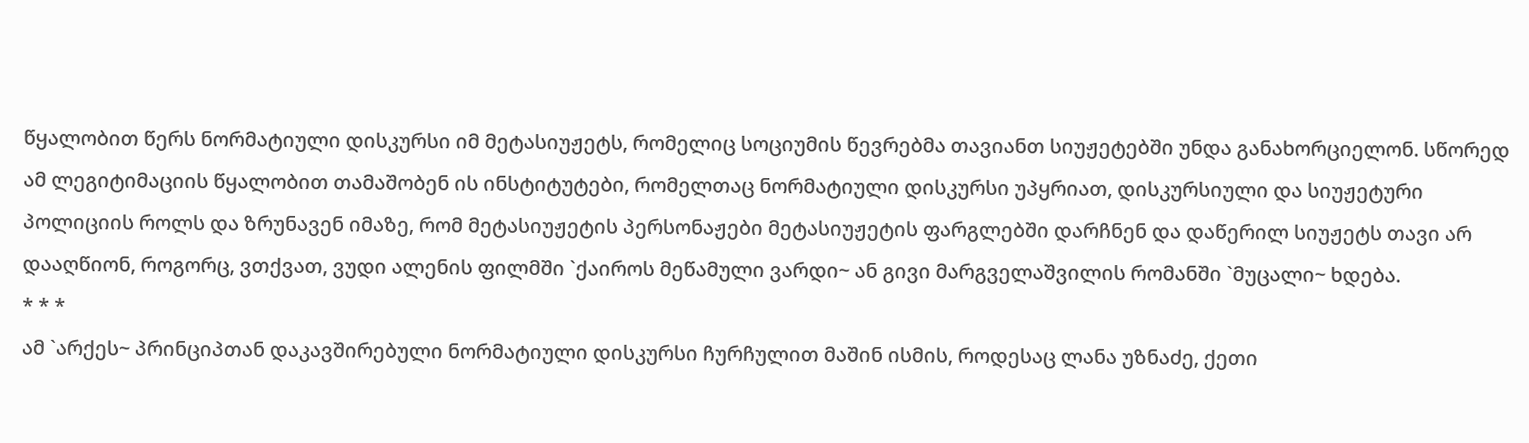წყალობით წერს ნორმატიული დისკურსი იმ მეტასიუჟეტს, რომელიც სოციუმის წევრებმა თავიანთ სიუჟეტებში უნდა განახორციელონ. სწორედ ამ ლეგიტიმაციის წყალობით თამაშობენ ის ინსტიტუტები, რომელთაც ნორმატიული დისკურსი უპყრიათ, დისკურსიული და სიუჟეტური პოლიციის როლს და ზრუნავენ იმაზე, რომ მეტასიუჟეტის პერსონაჟები მეტასიუჟეტის ფარგლებში დარჩნენ და დაწერილ სიუჟეტს თავი არ დააღწიონ, როგორც, ვთქვათ, ვუდი ალენის ფილმში `ქაიროს მეწამული ვარდი~ ან გივი მარგველაშვილის რომანში `მუცალი~ ხდება.
* * *
ამ `არქეს~ პრინციპთან დაკავშირებული ნორმატიული დისკურსი ჩურჩულით მაშინ ისმის, როდესაც ლანა უზნაძე, ქეთი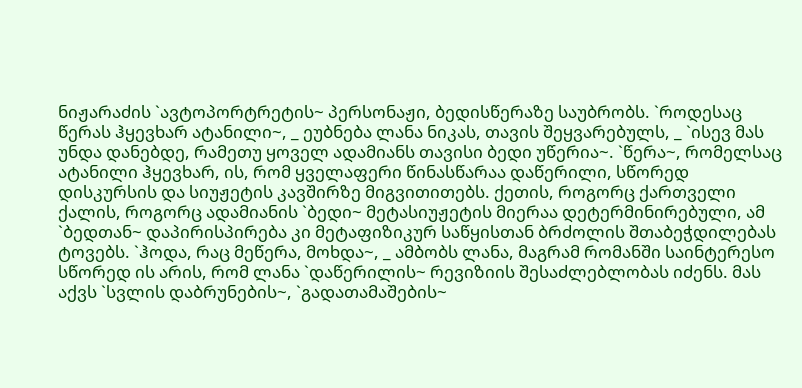ნიჟარაძის `ავტოპორტრეტის~ პერსონაჟი, ბედისწერაზე საუბრობს. `როდესაც წერას ჰყევხარ ატანილი~, _ ეუბნება ლანა ნიკას, თავის შეყვარებულს, _ `ისევ მას უნდა დანებდე, რამეთუ ყოველ ადამიანს თავისი ბედი უწერია~. `წერა~, რომელსაც ატანილი ჰყევხარ, ის, რომ ყველაფერი წინასწარაა დაწერილი, სწორედ დისკურსის და სიუჟეტის კავშირზე მიგვითითებს. ქეთის, როგორც ქართველი ქალის, როგორც ადამიანის `ბედი~ მეტასიუჟეტის მიერაა დეტერმინირებული, ამ `ბედთან~ დაპირისპირება კი მეტაფიზიკურ საწყისთან ბრძოლის შთაბეჭდილებას ტოვებს. `ჰოდა, რაც მეწერა, მოხდა~, _ ამბობს ლანა, მაგრამ რომანში საინტერესო სწორედ ის არის, რომ ლანა `დაწერილის~ რევიზიის შესაძლებლობას იძენს. მას აქვს `სვლის დაბრუნების~, `გადათამაშების~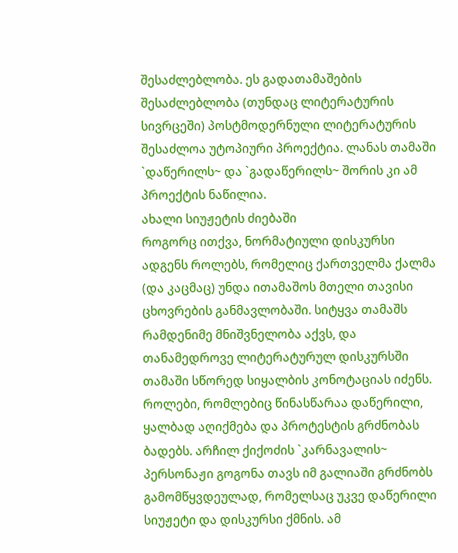შესაძლებლობა. ეს გადათამაშების შესაძლებლობა (თუნდაც ლიტერატურის სივრცეში) პოსტმოდერნული ლიტერატურის შესაძლოა უტოპიური პროექტია. ლანას თამაში `დაწერილს~ და `გადაწერილს~ შორის კი ამ პროექტის ნაწილია.
ახალი სიუჟეტის ძიებაში
როგორც ითქვა, ნორმატიული დისკურსი ადგენს როლებს, რომელიც ქართველმა ქალმა (და კაცმაც) უნდა ითამაშოს მთელი თავისი ცხოვრების განმავლობაში. სიტყვა თამაშს რამდენიმე მნიშვნელობა აქვს, და თანამედროვე ლიტერატურულ დისკურსში თამაში სწორედ სიყალბის კონოტაციას იძენს. როლები, რომლებიც წინასწარაა დაწერილი, ყალბად აღიქმება და პროტესტის გრძნობას ბადებს. არჩილ ქიქოძის `კარნავალის~ პერსონაჟი გოგონა თავს იმ გალიაში გრძნობს გამომწყვდეულად, რომელსაც უკვე დაწერილი სიუჟეტი და დისკურსი ქმნის. ამ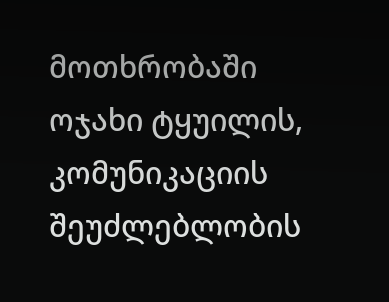მოთხრობაში ოჯახი ტყუილის, კომუნიკაციის შეუძლებლობის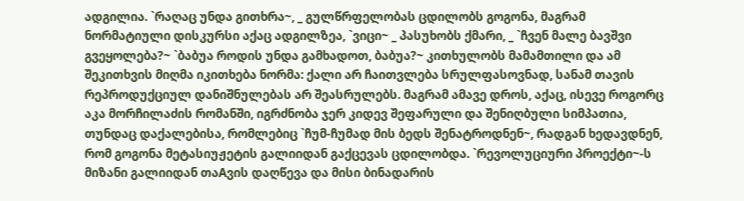ადგილია. `რაღაც უნდა გითხრა~, _ გულწრფელობას ცდილობს გოგონა, მაგრამ ნორმატიული დისკურსი აქაც ადგილზეა, `ვიცი~ _ პასუხობს ქმარი, _ `ჩვენ მალე ბავშვი გვეყოლება?~ `ბაბუა როდის უნდა გამხადოთ, ბაბუა?~ კითხულობს მამამთილი და ამ შეკითხვის მიღმა იკითხება ნორმა: ქალი არ ჩაითვლება სრულფასოვნად, სანამ თავის რეპროდუქციულ დანიშნულებას არ შეასრულებს. მაგრამ ამავე დროს, აქაც, ისევე როგორც აკა მორჩილაძის რომანში, იგრძნობა ჯერ კიდევ შეფარული და შენიღბული სიმპათია, თუნდაც დაქალებისა, რომლებიც `ჩუმ-ჩუმად მის ბედს შენატროდნენ~, რადგან ხედავდნენ, რომ გოგონა მეტასიუჟეტის გალიიდან გაქცევას ცდილობდა. `რევოლუციური პროექტი~-ს მიზანი გალიიდან თაAვის დაღწევა და მისი ბინადარის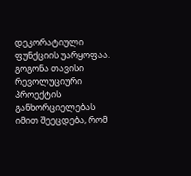დეკორატიული ფუნქციის უარყოფაა. გოგონა თავისი რევოლუციური პროექტის განხორციელებას იმით შეეცდება, რომ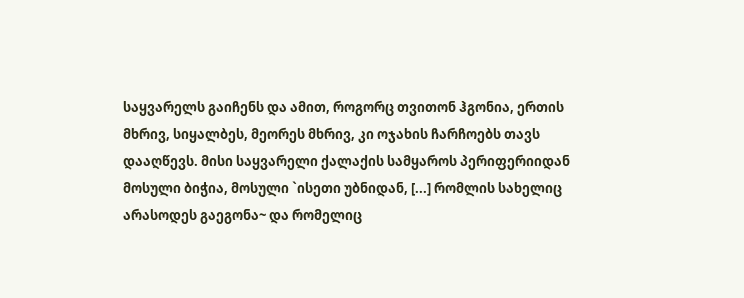საყვარელს გაიჩენს და ამით, როგორც თვითონ ჰგონია, ერთის მხრივ, სიყალბეს, მეორეს მხრივ, კი ოჯახის ჩარჩოებს თავს დააღწევს. მისი საყვარელი ქალაქის სამყაროს პერიფერიიდან მოსული ბიჭია, მოსული `ისეთი უბნიდან, [...] რომლის სახელიც არასოდეს გაეგონა~ და რომელიც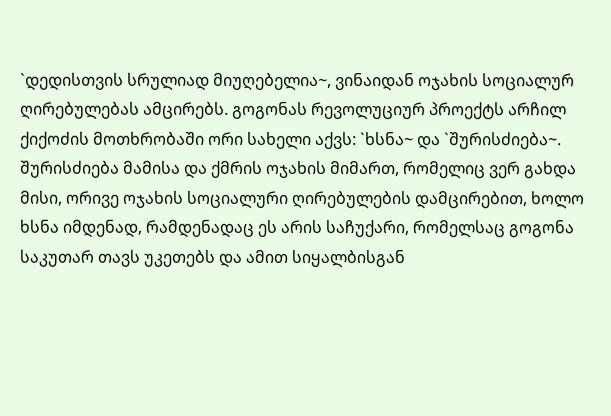`დედისთვის სრულიად მიუღებელია~, ვინაიდან ოჯახის სოციალურ ღირებულებას ამცირებს. გოგონას რევოლუციურ პროექტს არჩილ ქიქოძის მოთხრობაში ორი სახელი აქვს: `ხსნა~ და `შურისძიება~. შურისძიება მამისა და ქმრის ოჯახის მიმართ, რომელიც ვერ გახდა მისი, ორივე ოჯახის სოციალური ღირებულების დამცირებით, ხოლო ხსნა იმდენად, რამდენადაც ეს არის საჩუქარი, რომელსაც გოგონა საკუთარ თავს უკეთებს და ამით სიყალბისგან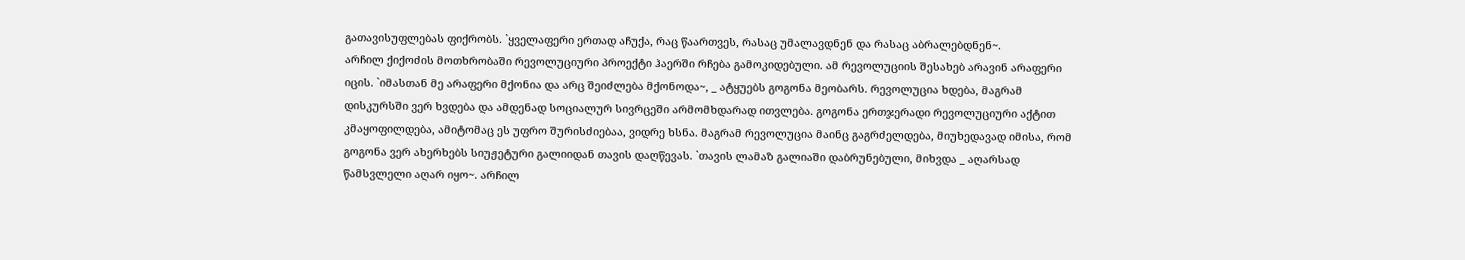გათავისუფლებას ფიქრობს. `ყველაფერი ერთად აჩუქა, რაც წაართვეს, რასაც უმალავდნენ და რასაც აბრალებდნენ~.
არჩილ ქიქოძის მოთხრობაში რევოლუციური პროექტი ჰაერში რჩება გამოკიდებული. ამ რევოლუციის შესახებ არავინ არაფერი იცის. `იმასთან მე არაფერი მქონია და არც შეიძლება მქონოდა~, _ ატყუებს გოგონა მეობარს. რევოლუცია ხდება, მაგრამ დისკურსში ვერ ხვდება და ამდენად სოციალურ სივრცეში არმომხდარად ითვლება. გოგონა ერთჯერადი რევოლუციური აქტით კმაყოფილდება, ამიტომაც ეს უფრო შურისძიებაა, ვიდრე ხსნა. მაგრამ რევოლუცია მაინც გაგრძელდება, მიუხედავად იმისა, რომ გოგონა ვერ ახერხებს სიუჟეტური გალიიდან თავის დაღწევას. `თავის ლამაზ გალიაში დაბრუნებული, მიხვდა _ აღარსად წამსვლელი აღარ იყო~. არჩილ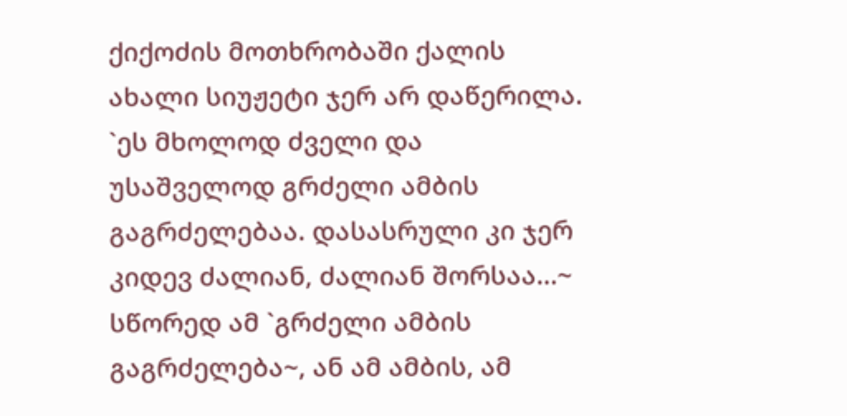ქიქოძის მოთხრობაში ქალის ახალი სიუჟეტი ჯერ არ დაწერილა. `ეს მხოლოდ ძველი და უსაშველოდ გრძელი ამბის გაგრძელებაა. დასასრული კი ჯერ კიდევ ძალიან, ძალიან შორსაა...~ სწორედ ამ `გრძელი ამბის გაგრძელება~, ან ამ ამბის, ამ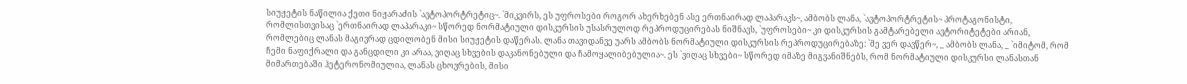სიუჟეტის ნაწილია ქეთი ნიჟარაძის `ავტოპორტრეტიც~. `მიკვირს, ეს უფროსები როგორ ახერხებენ ასე ერთნაირად ლაპარაკს~, ამბობს ლანა, `ავტოპორტრეტის~ პროტაგონისტი, რომლისთვისაც `ერთნაირად ლაპარაკი~ სწორედ ნორმატიული დისკურსის უსასრულოდ რეპროდუცირებას ნიშნავს, `უფროსები~ კი დისკურსის გამტარებელი ავტორიტეტები არიან, რომლებიც ლანას მაგივრად ცდილობენ მისი სიუჟეტის დაწერას. ლანა თავიდანვე უარს ამბობს ნორმატიული დისკურსის რეპროდუცირებაზე: `მე ვერ დავწერ~, _ ამბობს ლანა, _ `იმიტომ, რომ ჩემი ნაფიქრალი და განცდილი კი არაა, ვიღაც სხვების დაკანონებული და ჩამოყალიბებულია~. ეს `ვიღაც სხვები~ სწორედ იმაზე მიგვანიშნებს, რომ ნორმატიული დისკურსი ლანასთან მიმართებაში ჰეტერონომიულია, ლანას ცხოვრების, მისი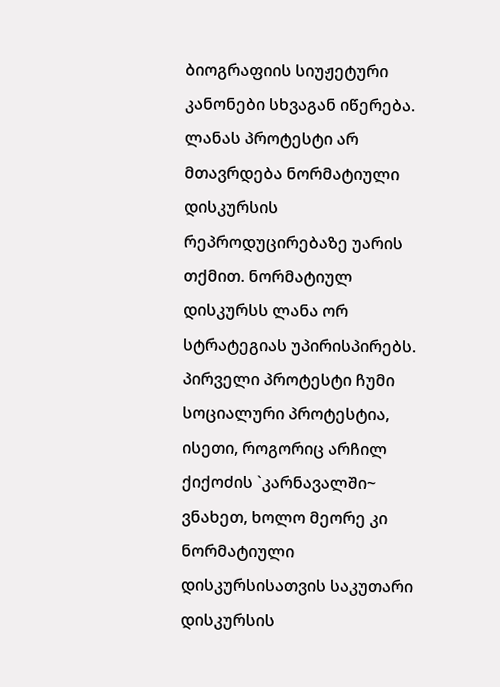ბიოგრაფიის სიუჟეტური კანონები სხვაგან იწერება.
ლანას პროტესტი არ მთავრდება ნორმატიული დისკურსის რეპროდუცირებაზე უარის თქმით. ნორმატიულ დისკურსს ლანა ორ სტრატეგიას უპირისპირებს. პირველი პროტესტი ჩუმი სოციალური პროტესტია, ისეთი, როგორიც არჩილ ქიქოძის `კარნავალში~ ვნახეთ, ხოლო მეორე კი ნორმატიული დისკურსისათვის საკუთარი დისკურსის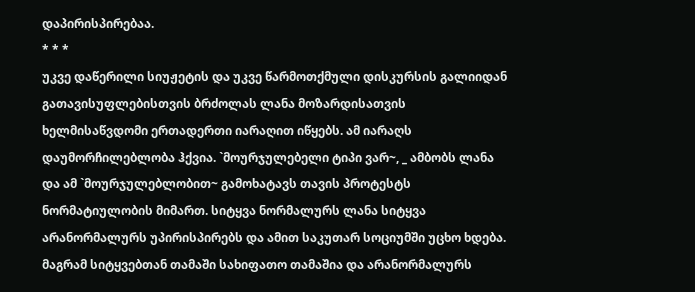დაპირისპირებაა.
* * *
უკვე დაწერილი სიუჟეტის და უკვე წარმოთქმული დისკურსის გალიიდან გათავისუფლებისთვის ბრძოლას ლანა მოზარდისათვის ხელმისაწვდომი ერთადერთი იარაღით იწყებს. ამ იარაღს დაუმორჩილებლობა ჰქვია. `მოურჯულებელი ტიპი ვარ~, _ ამბობს ლანა და ამ `მოურჯულებლობით~ გამოხატავს თავის პროტესტს ნორმატიულობის მიმართ. სიტყვა ნორმალურს ლანა სიტყვა არანორმალურს უპირისპირებს და ამით საკუთარ სოციუმში უცხო ხდება. მაგრამ სიტყვებთან თამაში სახიფათო თამაშია და არანორმალურს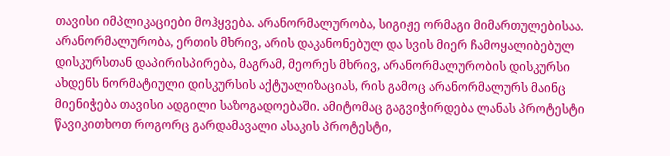თავისი იმპლიკაციები მოჰყვება. არანორმალურობა, სიგიჟე ორმაგი მიმართულებისაა. არანორმალურობა, ერთის მხრივ, არის დაკანონებულ და სვის მიერ ჩამოყალიბებულ დისკურსთან დაპირისპირება, მაგრამ, მეორეს მხრივ, არანორმალურობის დისკურსი ახდენს ნორმატიული დისკურსის აქტუალიზაციას, რის გამოც არანორმალურს მაინც მიენიჭება თავისი ადგილი საზოგადოებაში. ამიტომაც გაგვიჭირდება ლანას პროტესტი წავიკითხოთ როგორც გარდამავალი ასაკის პროტესტი,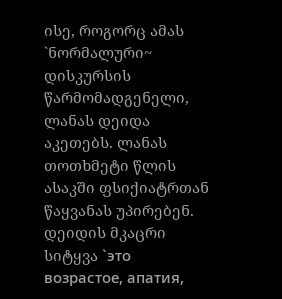ისე, როგორც ამას `ნორმალური~ დისკურსის წარმომადგენელი, ლანას დეიდა აკეთებს. ლანას თოთხმეტი წლის ასაკში ფსიქიატრთან წაყვანას უპირებენ. დეიდის მკაცრი სიტყვა `это возрастое, апатия,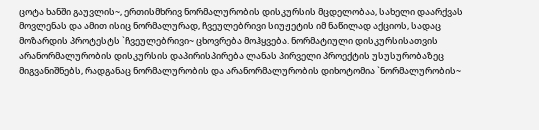ცოტა ხანში გაუვლის~, ერთისმხრივ ნორმალურობის დისკურსის მცდელობაა, სახელი დაარქვას მოვლენას და ამით ისიც ნორმალურად, ჩვეულებრივი სიუჟეტის იმ ნაწილად აქციოს, სადაც მოზარდის პროტესტს `ჩვეულებრივი~ ცხოვრება მოჰყვება. ნორმატიული დისკურსისათვის არანორმალურობის დისკურსის დაპირისპირება ლანას პირველი პროექტის უსუსურობაზეც მიგვანიშნებს, რადგანაც ნორმალურობის და არანორმალურობის დიხოტომია `ნორმალურობის~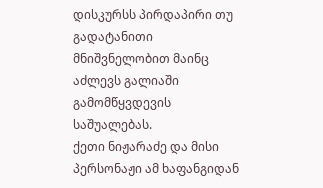დისკურსს პირდაპირი თუ გადატანითი მნიშვნელობით მაინც აძლევს გალიაში გამომწყვდევის საშუალებას.
ქეთი ნიჟარაძე და მისი პერსონაჟი ამ ხაფანგიდან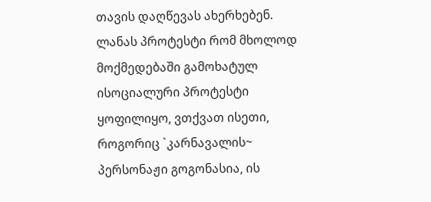თავის დაღწევას ახერხებენ. ლანას პროტესტი რომ მხოლოდ მოქმედებაში გამოხატულ ისოციალური პროტესტი ყოფილიყო, ვთქვათ ისეთი, როგორიც `კარნავალის~ პერსონაჟი გოგონასია, ის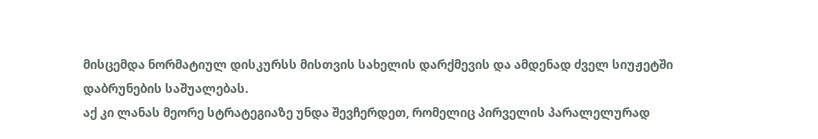მისცემდა ნორმატიულ დისკურსს მისთვის სახელის დარქმევის და ამდენად ძველ სიუჟეტში დაბრუნების საშუალებას.
აქ კი ლანას მეორე სტრატეგიაზე უნდა შევჩერდეთ, რომელიც პირველის პარალელურად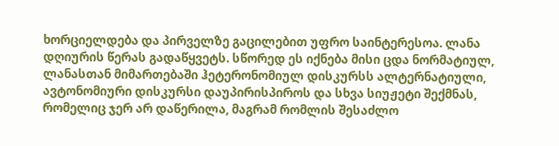ხორციელდება და პირველზე გაცილებით უფრო საინტერესოა. ლანა დღიურის წერას გადაწყვეტს. სწორედ ეს იქნება მისი ცდა ნორმატიულ, ლანასთან მიმართებაში ჰეტერონომიულ დისკურსს ალტერნატიული, ავტონომიური დისკურსი დაუპირისპიროს და სხვა სიუჟეტი შექმნას, რომელიც ჯერ არ დაწერილა, მაგრამ რომლის შესაძლო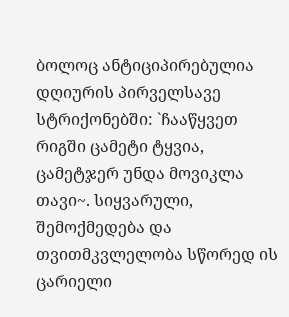ბოლოც ანტიციპირებულია დღიურის პირველსავე სტრიქონებში: `ჩააწყვეთ რიგში ცამეტი ტყვია, ცამეტჯერ უნდა მოვიკლა თავი~. სიყვარული, შემოქმედება და თვითმკვლელობა სწორედ ის ცარიელი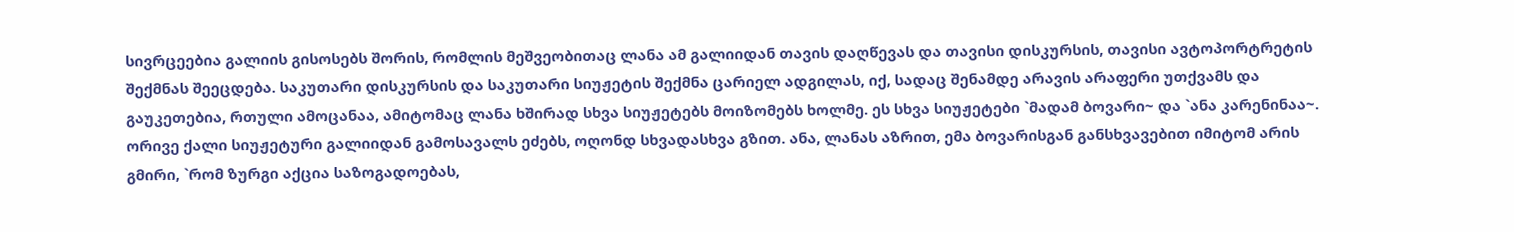სივრცეებია გალიის გისოსებს შორის, რომლის მეშვეობითაც ლანა ამ გალიიდან თავის დაღწევას და თავისი დისკურსის, თავისი ავტოპორტრეტის შექმნას შეეცდება. საკუთარი დისკურსის და საკუთარი სიუჟეტის შექმნა ცარიელ ადგილას, იქ, სადაც შენამდე არავის არაფერი უთქვამს და გაუკეთებია, რთული ამოცანაა, ამიტომაც ლანა ხშირად სხვა სიუჟეტებს მოიზომებს ხოლმე. ეს სხვა სიუჟეტები `მადამ ბოვარი~ და `ანა კარენინაა~. ორივე ქალი სიუჟეტური გალიიდან გამოსავალს ეძებს, ოღონდ სხვადასხვა გზით. ანა, ლანას აზრით, ემა ბოვარისგან განსხვავებით იმიტომ არის გმირი, `რომ ზურგი აქცია საზოგადოებას,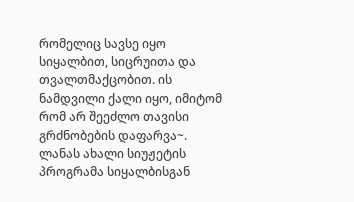რომელიც სავსე იყო სიყალბით, სიცრუითა და თვალთმაქცობით. ის ნამდვილი ქალი იყო, იმიტომ რომ არ შეეძლო თავისი გრძნობების დაფარვა~. ლანას ახალი სიუჟეტის პროგრამა სიყალბისგან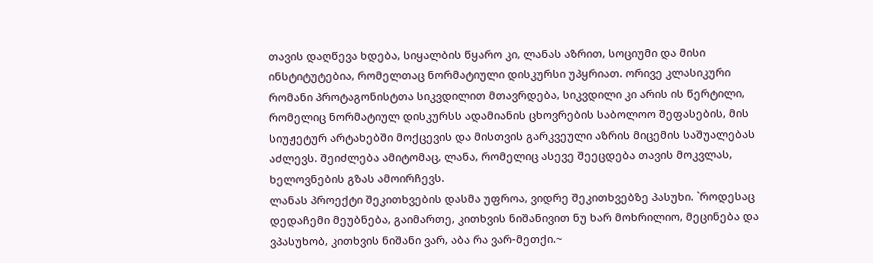თავის დაღწევა ხდება, სიყალბის წყარო კი, ლანას აზრით, სოციუმი და მისი ინსტიტუტებია, რომელთაც ნორმატიული დისკურსი უპყრიათ. ორივე კლასიკური რომანი პროტაგონისტთა სიკვდილით მთავრდება, სიკვდილი კი არის ის წერტილი, რომელიც ნორმატიულ დისკურსს ადამიანის ცხოვრების საბოლოო შეფასების, მის სიუჟეტურ არტახებში მოქცევის და მისთვის გარკვეული აზრის მიცემის საშუალებას აძლევს. შეიძლება ამიტომაც, ლანა, რომელიც ასევე შეეცდება თავის მოკვლას, ხელოვნების გზას ამოირჩევს.
ლანას პროექტი შეკითხვების დასმა უფროა, ვიდრე შეკითხვებზე პასუხი. `როდესაც დედაჩემი მეუბნება, გაიმართე, კითხვის ნიშანივით ნუ ხარ მოხრილიო, მეცინება და ვპასუხობ, კითხვის ნიშანი ვარ, აბა რა ვარ-მეთქი.~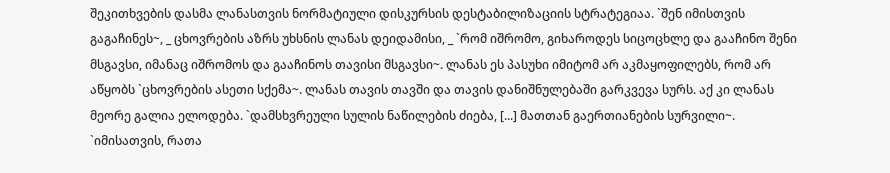შეკითხვების დასმა ლანასთვის ნორმატიული დისკურსის დესტაბილიზაციის სტრატეგიაა. `შენ იმისთვის გაგაჩინეს~, _ ცხოვრების აზრს უხსნის ლანას დეიდამისი, _ `რომ იშრომო, გიხაროდეს სიცოცხლე და გააჩინო შენი მსგავსი, იმანაც იშრომოს და გააჩინოს თავისი მსგავსი~. ლანას ეს პასუხი იმიტომ არ აკმაყოფილებს, რომ არ აწყობს `ცხოვრების ასეთი სქემა~. ლანას თავის თავში და თავის დანიშნულებაში გარკვევა სურს. აქ კი ლანას მეორე გალია ელოდება. `დამსხვრეული სულის ნაწილების ძიება, [...] მათთან გაერთიანების სურვილი~. `იმისათვის, რათა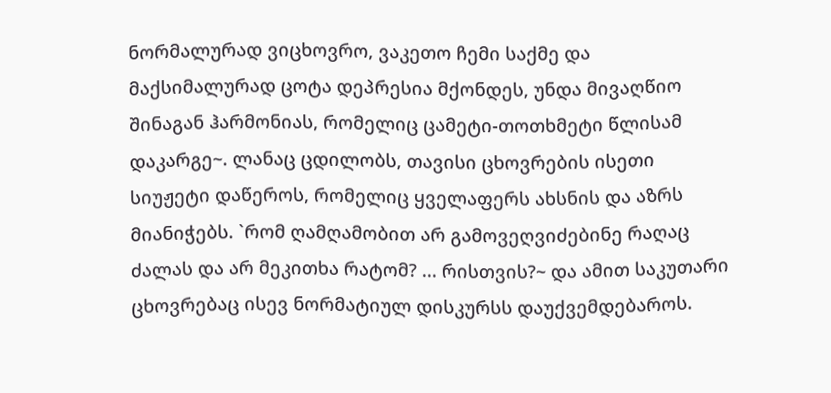ნორმალურად ვიცხოვრო, ვაკეთო ჩემი საქმე და მაქსიმალურად ცოტა დეპრესია მქონდეს, უნდა მივაღწიო შინაგან ჰარმონიას, რომელიც ცამეტი-თოთხმეტი წლისამ დაკარგე~. ლანაც ცდილობს, თავისი ცხოვრების ისეთი სიუჟეტი დაწეროს, რომელიც ყველაფერს ახსნის და აზრს მიანიჭებს. `რომ ღამღამობით არ გამოვეღვიძებინე რაღაც ძალას და არ მეკითხა რატომ? ... რისთვის?~ და ამით საკუთარი ცხოვრებაც ისევ ნორმატიულ დისკურსს დაუქვემდებაროს.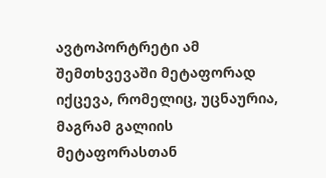ავტოპორტრეტი ამ შემთხვევაში მეტაფორად იქცევა, რომელიც, უცნაურია, მაგრამ გალიის მეტაფორასთან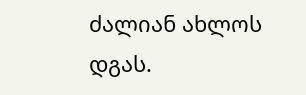ძალიან ახლოს დგას.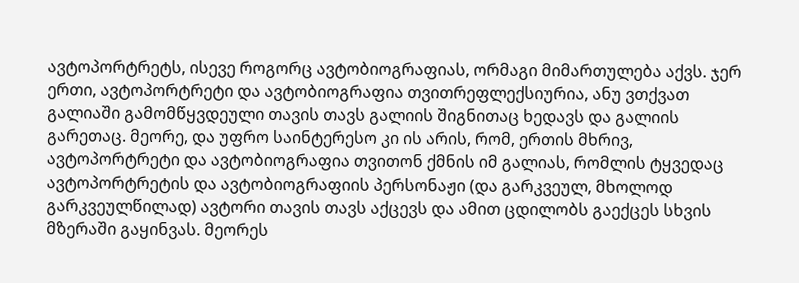ავტოპორტრეტს, ისევე როგორც ავტობიოგრაფიას, ორმაგი მიმართულება აქვს. ჯერ ერთი, ავტოპორტრეტი და ავტობიოგრაფია თვითრეფლექსიურია, ანუ ვთქვათ გალიაში გამომწყვდეული თავის თავს გალიის შიგნითაც ხედავს და გალიის გარეთაც. მეორე, და უფრო საინტერესო კი ის არის, რომ, ერთის მხრივ, ავტოპორტრეტი და ავტობიოგრაფია თვითონ ქმნის იმ გალიას, რომლის ტყვედაც ავტოპორტრეტის და ავტობიოგრაფიის პერსონაჟი (და გარკვეულ, მხოლოდ გარკვეულწილად) ავტორი თავის თავს აქცევს და ამით ცდილობს გაექცეს სხვის მზერაში გაყინვას. მეორეს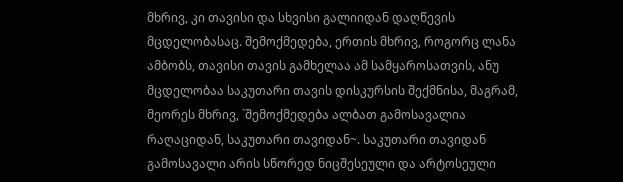მხრივ, კი თავისი და სხვისი გალიიდან დაღწევის მცდელობასაც. შემოქმედება, ერთის მხრივ, როგორც ლანა ამბობს, თავისი თავის გამხელაა ამ სამყაროსათვის, ანუ მცდელობაა საკუთარი თავის დისკურსის შექმნისა, მაგრამ, მეორეს მხრივ, `შემოქმედება ალბათ გამოსავალია რაღაციდან, საკუთარი თავიდან~. საკუთარი თავიდან გამოსავალი არის სწორედ ნიცშესეული და არტოსეული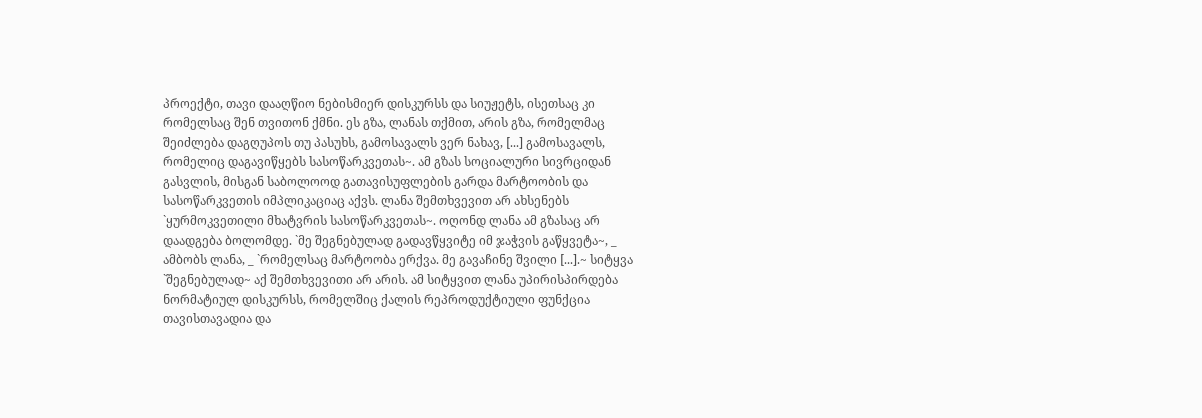პროექტი, თავი დააღწიო ნებისმიერ დისკურსს და სიუჟეტს, ისეთსაც კი რომელსაც შენ თვითონ ქმნი. ეს გზა, ლანას თქმით, არის გზა, რომელმაც შეიძლება დაგღუპოს თუ პასუხს, გამოსავალს ვერ ნახავ, [...] გამოსავალს, რომელიც დაგავიწყებს სასოწარკვეთას~. ამ გზას სოციალური სივრციდან გასვლის, მისგან საბოლოოდ გათავისუფლების გარდა მარტოობის და სასოწარკვეთის იმპლიკაციაც აქვს. ლანა შემთხვევით არ ახსენებს `ყურმოკვეთილი მხატვრის სასოწარკვეთას~. ოღონდ ლანა ამ გზასაც არ დაადგება ბოლომდე. `მე შეგნებულად გადავწყვიტე იმ ჯაჭვის გაწყვეტა~, _ ამბობს ლანა, _ `რომელსაც მარტოობა ერქვა. მე გავაჩინე შვილი [...].~ სიტყვა `შეგნებულად~ აქ შემთხვევითი არ არის. ამ სიტყვით ლანა უპირისპირდება ნორმატიულ დისკურსს, რომელშიც ქალის რეპროდუქტიული ფუნქცია თავისთავადია და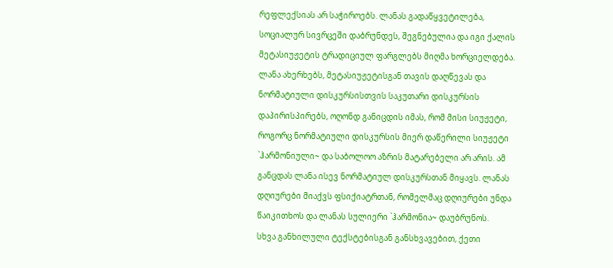რეფლექსიას არ საჭიროებს. ლანას გადაწყვეტილება, სოციალურ სივრცეში დაბრუნდეს, შეგნებულია და იგი ქალის მეტასიუჟეტის ტრადიციულ ფარგლებს მიღმა ხორციელდება. ლანა ახერხებს, მეტასიუჟეტისგან თავის დაღწევას და ნორმატიული დისკურსისთვის საკუთარი დისკურსის დაპირისპირებს, ოღონდ განიცდის იმას, რომ მისი სიუჟეტი, როგორც ნორმატიული დისკურსის მიერ დაწერილი სიუჟეტი `ჰარმონიული~ და საბოლოო აზრის მატარებელი არ არის. ამ განცდას ლანა ისევ ნორმატიულ დისკურსთან მიყავს. ლანას დღიურები მიაქვს ფსიქიატრთან, რომელმაც დღიურები უნდა წაიკითხოს და ლანას სულიერი `ჰარმონია~ დაუბრუნოს.
სხვა განხილული ტექსტებისგან განსხვავებით, ქეთი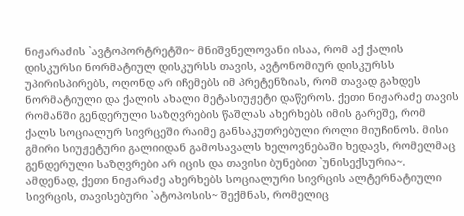ნიჟარაძის `ავტოპორტრეტში~ მნიშვნელოვანი ისაა, რომ აქ ქალის დისკურსი ნორმატიულ დისკურსს თავის, ავტონომიურ დისკურსს უპირისპირებს, ოღონდ არ იჩემებს იმ პრეტენზიას, რომ თავად გახდეს ნორმატიული და ქალის ახალი მეტასიუჟეტი დაწეროს. ქეთი ნიჟარაძე თავის რომანში გენდერული საზღვრების წაშლას ახერხებს იმის გარეშე, რომ ქალს სოციალურ სივრცეში რაიმე განსაკუთრებული როლი მიუჩინოს. მისი გმირი სიუჟეტური გალიიდან გამოსავალს ხელოვნებაში ხედავს, რომელმაც გენდერული საზღვრები არ იცის და თავისი ბუნებით `უნისექსურია~. ამდენად, ქეთი ნიჟარაძე ახერხებს სოციალური სივრცის ალტერნატიული სივრცის, თავისებური `ატოპოსის~ შექმნას, რომელიც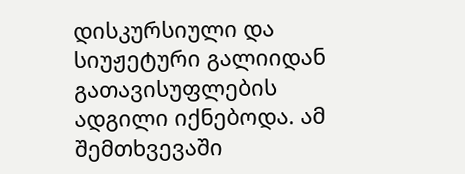დისკურსიული და სიუჟეტური გალიიდან გათავისუფლების ადგილი იქნებოდა. ამ შემთხვევაში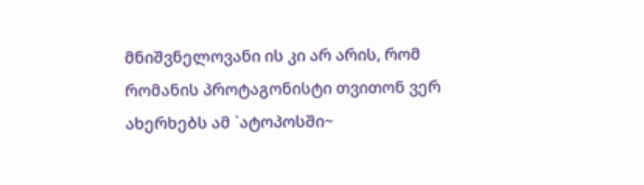მნიშვნელოვანი ის კი არ არის, რომ რომანის პროტაგონისტი თვითონ ვერ ახერხებს ამ `ატოპოსში~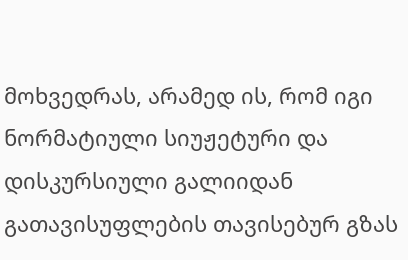მოხვედრას, არამედ ის, რომ იგი ნორმატიული სიუჟეტური და დისკურსიული გალიიდან გათავისუფლების თავისებურ გზას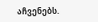აჩვენებს.